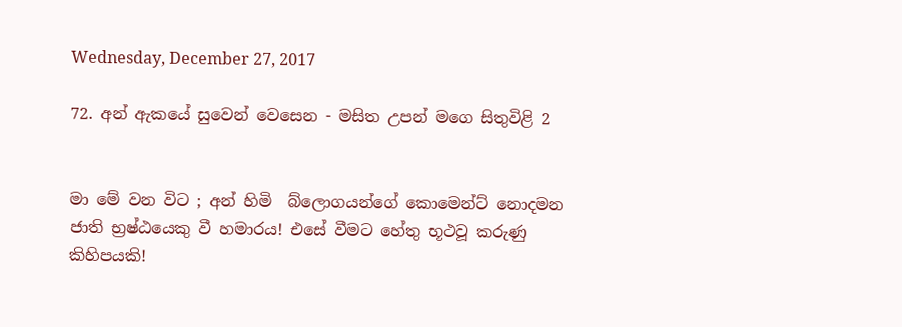Wednesday, December 27, 2017

72. අන් ඇකයේ සුවෙන් වෙසෙන - මසිත උපන් මගෙ සිතුවිළි 2


මා මේ වන විට ; අන් හිමි  බ්ලොගයන්ගේ කොමෙන්ට් නොදමන ජාති භ්‍රෂ්ඨයෙකු වී හමාරය! එසේ වීමට හේතු භූථවූ කරුණු කිහිපයකි!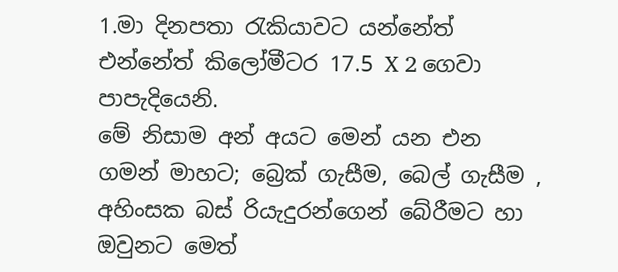1.මා දිනපතා රැකියාවට යන්නේත් එන්නේත් කිලෝමීටර 17.5 X 2 ගෙවා පාපැදියෙනි.
මේ නිසාම අන් අයට මෙන් යන එන ගමන් මාහට; බ්‍රෙක් ගැසීම, බෙල් ගැසීම , අහිංසක බස් රියැදුරන්ගෙන් බේරීමට හා ඔවුනට මෙත්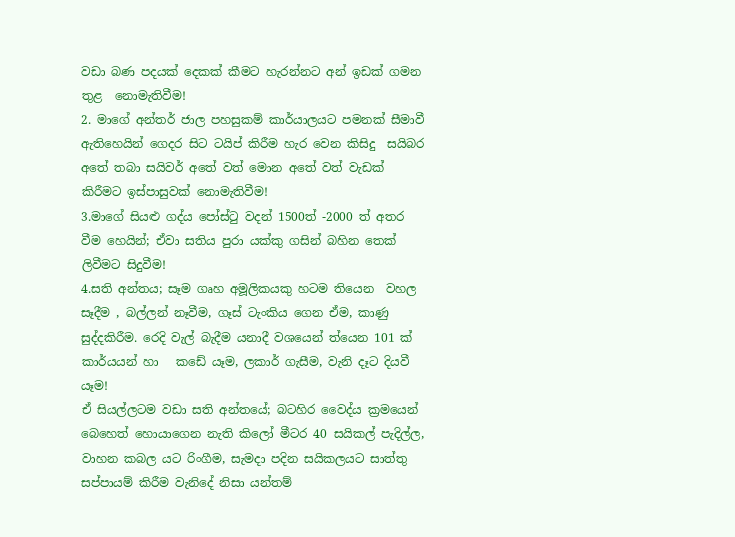වඩා බණ පදයක් දෙකක් කීමට හැරන්නට අන් ඉඩක් ගමන තුළ  නොමැතිවීම!
2. මාගේ අන්තර් ජාල පහසුකම් කාර්යාලයට පමනක් සීමාවී ඇතිහෙයින් ගෙදර සිට ටයිප් කිරීම හැර වෙන කිසිදු  සයිබර අතේ තබා සයිවර් අතේ වත් මොන අතේ වත් වැඩක් කිරීමට ඉස්පාසුවක් නොමැතිවීම!
3.මාගේ සියළු ගද්ය පෝස්ටු වදන් 1500ත් -2000 ත් අතර වීම හෙයින්; ඒවා සතිය පුරා යක්කු ගසින් බහින තෙක් ලිවීමට සිදුවීම!
4.සති අන්තය; සෑම ගෘහ අමූලිකයකු හටම තියෙන  වහල සෑදීම , බල්ලන් නෑවීම, ගෑස් ටැංකිය ගෙන ඒම, කාණු සුද්දකිරීම. රෙදි වැල් බැදීම යනාදී වශයෙන් ත්යෙන 101 ක් කාර්යයන් හා   කඩේ යෑම, ලකාර් ගැසීම, වැනි දෑට දියවී යෑම!
ඒ සියල්ලටම වඩා සති අන්තයේ; බටහිර වෛද්ය ක්‍රමයෙන් බෙහෙත් හොයාගෙන නැති කිලෝ මීටර 40 සයිකල් පැදිල්ල, වාහන කබල යට රිංගීම, සැමදා පදින සයිකලයට සාත්තු සප්පායම් කිරීම වැනිදේ නිසා යන්තම්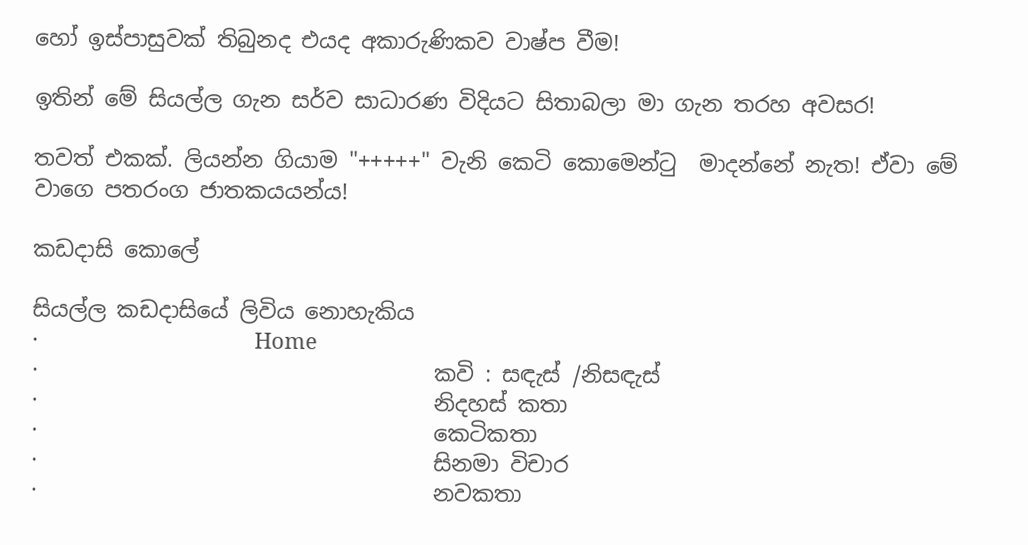හෝ ඉස්පාසුවක් තිබුනද එයද අකාරුණිකව වාෂ්ප වීම!

ඉතින් මේ සියල්ල ගැන සර්ව සාධාරණ විදියට සිතාබලා මා ගැන තරහ අවසර!

තවත් එකක්. ලියන්න ගියාම "+++++" වැනි කෙටි කොමෙන්ටු  මාදන්නේ නැත! ඒවා මේ වාගෙ පතරංග ජාතකයයන්ය!

කඩදාසි කොලේ

සියල්ල කඩදාසියේ ලිවිය නොහැකිය
·                                    Home
·                                    කවි : සඳැස් /නිසඳැස්
·                                    නිදහස් කතා
·                                    කෙටිකතා
·                                    සිනමා විචාර
·                                    නවකතා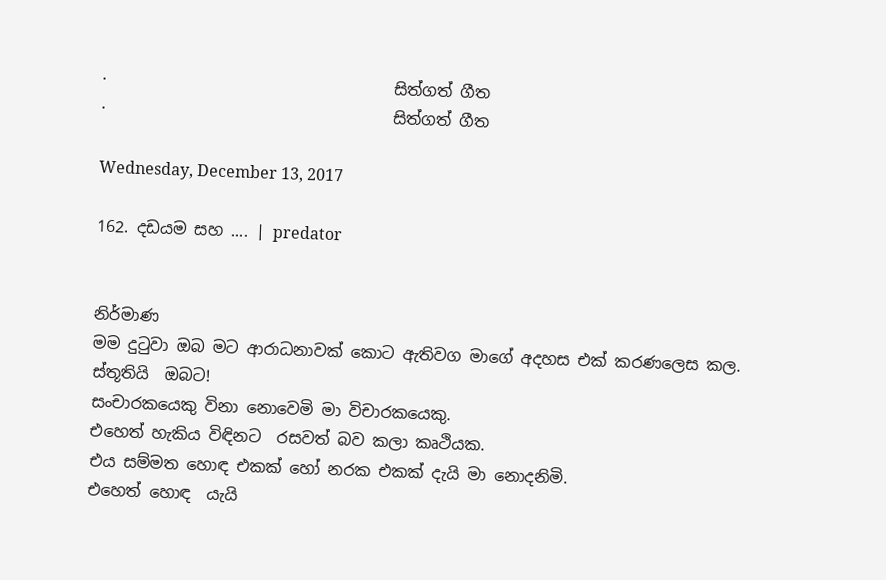·                                    සිත්ගත් ගීත
·                                    සිත්ගත් ගීත

Wednesday, December 13, 2017

162. දඩයම සහ .... | predator


නිර්මාණ
මම දුටුවා ඔබ මට ආරාධනාවක් කොට ඇතිවග මාගේ අදහස එක් කරණලෙස කල.
ස්තූතියි  ඔබට!
සංචාරකයෙකු විනා නොවෙමි මා විචාරකයෙකු.
එහෙත් හැකිය විඳිනට  රසවත් බව කලා කෘථියක.
එය සම්මත හොඳ එකක් හෝ නරක එකක් දැයි මා නොදනිමි.
එහෙත් හොඳ  යැයි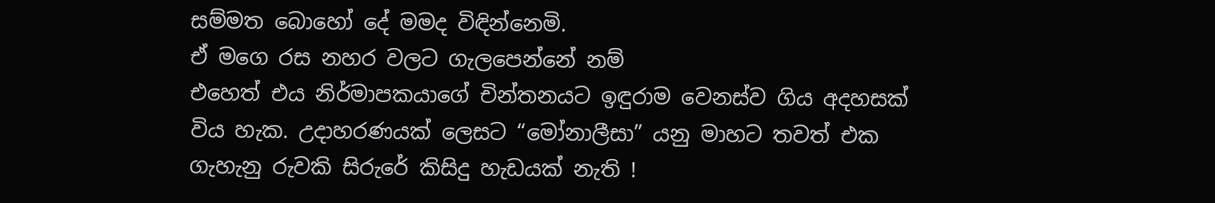සම්මත බොහෝ දේ මමද විඳින්නෙමි.
ඒ මගෙ රස නහර වලට ගැලපෙන්නේ නම්‍
එහෙත් එය නිර්මාපකයාගේ චින්තනයට ඉඳුරාම වෙනස්ව ගිය අදහසක් විය හැක. උදාහරණයක් ලෙසට “මෝනාලීසා” යනු මාහට තවත් එක ගැහැනු රුවකි සිරුරේ කිසිදු හැඩයක් නැති !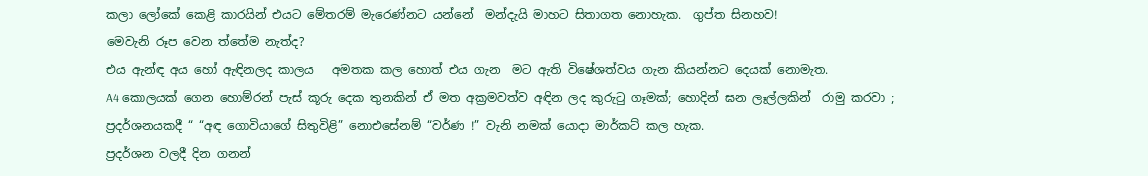කලා ලෝකේ කෙළි කාරයින් එයට මේතරම් මැරෙණ්නට යන්නේ  මන්දැයි මාහට සිතාගත නොහැක.  ගුප්ත සිනහව!
මෙවැනි රූප වෙන ත්තේම නැත්ද?
එය ඇන්ඳ අය හෝ ඇඳිනලද කාලය   අමතක කල හොත් එය ගැන  මට ඇති විෂේශත්වය ගැන කියන්නට දෙයක් නොමැත.
A4 කොලයක් ගෙන හොම්රන් පැස් කූරු දෙක තුනකින් ඒ මත අක්‍රමවත්ව අඳින ලද කුරුටු ගෑමක්; හොදින් ඝන ලෑල්ලකින්  රාමු කරවා ; ප්‍රදර්ශනයකදී “ “අඳ ගොවියාගේ සිතුවිළි” නොඑසේනම් “වර්ණ !” වැනි නමක් යොදා මාර්කට් කල හැක.
ප්‍රදර්ශන වලදී දින ගනන්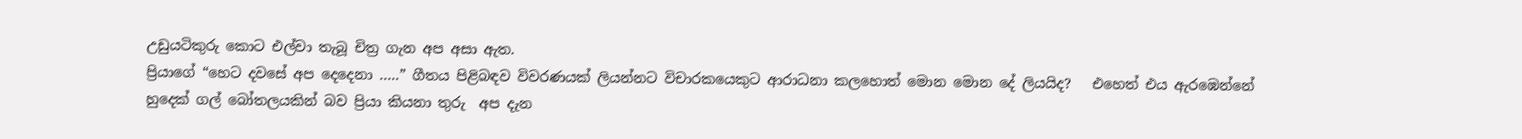උඩුයටිකුරු කොට එල්වා තැබූ චිත්‍ර ගැන අප අසා ඇත.
ප්‍රියාගේ “හෙට දවසේ අප දෙදෙනා …..” ගීතය පිළිබඳව විවරණයක් ලියන්නට විචාරකයෙකුට ආරාධනා කලහොත් මොන මොන දේ ලියයිද?   එහෙත් එය ඇරඹෙන්නේ හුදෙක් ගල් බෝතලයකින් බව ප්‍රියා කියනා තුරු  අප දැන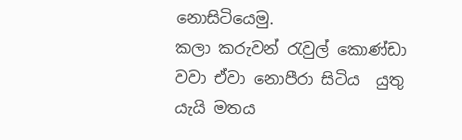නොසිටියෙමු.
කලා කරුවන් රැවුල් කොණ්ඩා  වවා ඒවා නොපීරා සිටිය  යුතු  යැයි මතය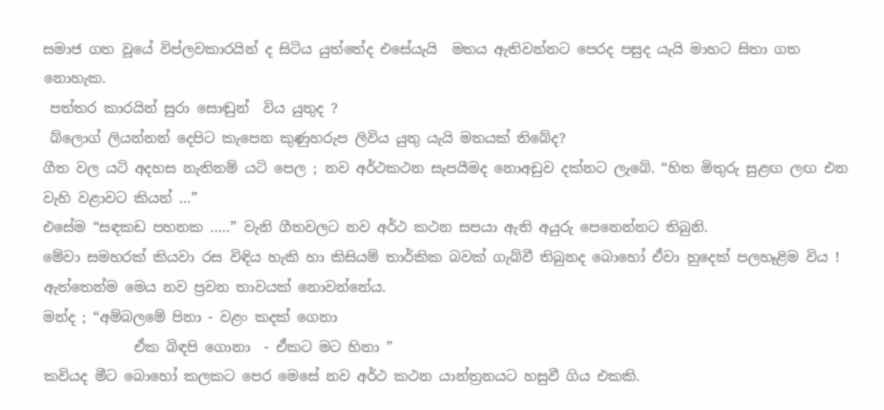සමාජ ගත වූයේ විප්ලවකාරයින් ද සිටිය යුත්තේද එසේයැයි  මතය ඇතිවන්නට පෙරද පසුද යැයි මාහට සිතා ගත  නොහැක.
 පත්තර කාරයින් සුරා සොඬුන්  විය යුතුද ?
 බ්ලොග් ලියන්නන් දෙපිට කැපෙන කුණුහරුප ලිවිය යුතු යැයි මතයක් තිබේද?
ගීත වල යටි අදහස නැතිනම් යටි පෙල ; නව අර්ථකථන සැපයීමද නොඅඩුව දක්නට ලැබේ. “හිත මිතුරු සුළඟ ලඟ එන වැහි වළාවට කියන් …”
එසේම “සඳකඩ පහනක …..” වැනි ගීතවලට නව අර්ථ කථන සපයා ඇති අයුරු පෙනෙන්නට තිබුනි.
මේවා සමහරක් කියවා රස විඳිය හැකි හා කිසියම් තාර්කික බවක් ගැබ්වී තිබුනද බොහෝ ඒවා හුදෙක් පලහෑළිම විය !
ඇත්තෙන්ම මෙය නව ප්‍රවන තාවයක් නොවන්නේය.
මන්ද ; “අම්බලමේ පිනා - වළං කදක් ගෙනා
             ඒක බිඳපි ගොනා  - ඒකට මට හිනා ”
කවියද මීට බොහෝ කලකට පෙර මෙසේ නව අර්ථ කථන යාන්ත්‍රනයට හසුවී ගිය එකකි.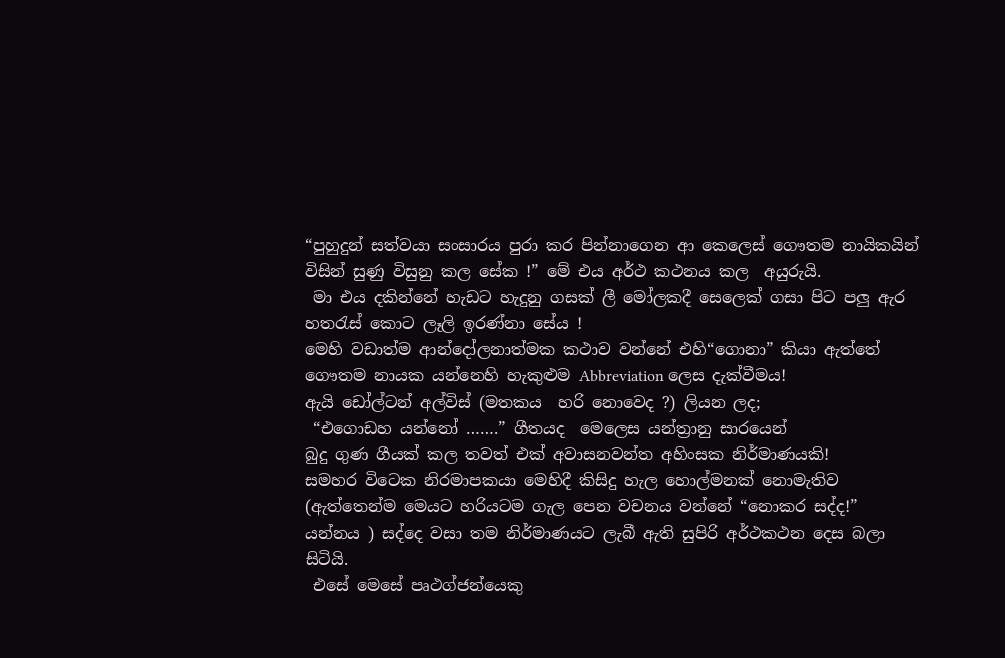“පුහුදුන් සත්වයා සංසාරය පුරා කර පින්නාගෙන ආ කෙලෙස් ගෞතම නායිකයින් විසින් සුණු විසුනු කල සේක !” මේ එය අර්ථ කථනය කල  අයුරුයි.
 මා එය දකින්නේ හැඩට හැදුනු ගසක් ලී මෝලකදී සෙලෙක් ගසා පිට පලු ඇර හතරැස් කොට ලෑලි ඉරණ්නා සේය !
මෙහි වඩාත්ම ආන්දෝලනාත්මක කථාව වන්නේ එහි“ගොනා” කියා ඇත්තේ  ගෞතම නායක යන්නෙහි හැකුළුම Abbreviation ලෙස දැක්වීමය!
ඇයි ඩෝල්ටන් අල්විස් (මතකය  හරි නොවෙද ?) ලියන ලද;
 “එගොඩහ යන්නෝ …….” ගීතයද  මෙලෙස යන්ත්‍රානු සාරයෙන්
බුදු ගුණ ගීයක් කල තවත් එක් අවාසනවන්ත අහිංසක නිර්මාණයකි!
සමහර විටෙක නිරමාපකයා මෙහිදී කිසිදු හැල හොල්මනක් නොමැතිව (ඇත්තෙන්ම මෙයට හරියටම ගැල පෙන වචනය වන්නේ “නොකර සද්ද!” යන්නය ) සද්දෙ වසා තම නිර්මාණයට ලැබී ඇති සුපිරි අර්ථකථන දෙස බලා සිටියි.
 එසේ මෙසේ පෘථග්ජන්යෙකු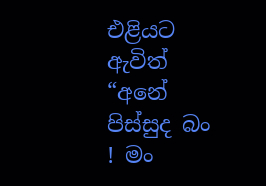එළියට ඇවිත් “අනේ පිස්සුද බං ! මං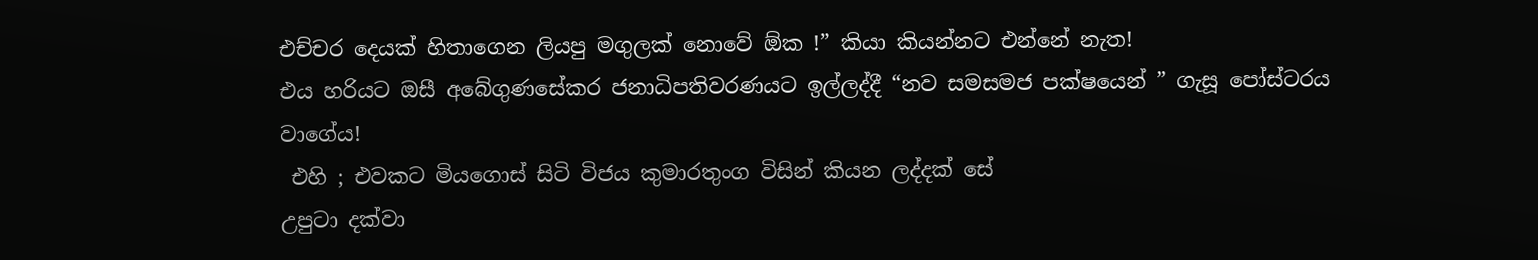එච්චර දෙයක් හිතාගෙන ලියපු මගුලක් නොවේ ඕක !” කියා කියන්නට එන්නේ නැත!
එය හරියට ඔසී අබේගුණසේකර ජනාධිපතිවරණයට ඉල්ලද්දී “නව සමසමජ පක්ෂයෙන් ” ගැසූ පෝස්ටරය වාගේය!
 එහි ; එවකට මියගොස් සිටි විජය කුමාරතුංග විසින් කියන ලද්දක් සේ
උපුටා දක්වා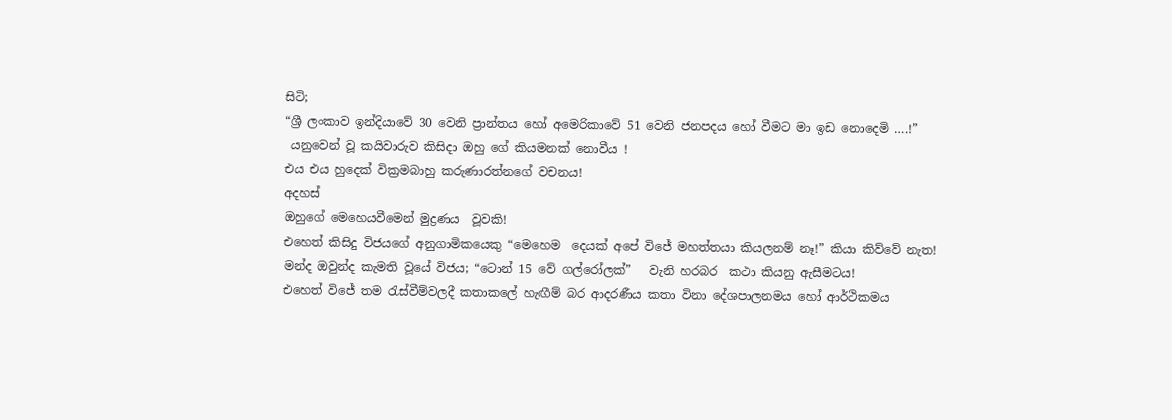සිටි;
“ශ්‍රී ලංකාව ඉන්දියාවේ 30 වෙනි ප්‍රාන්තය හෝ අමෙරිකාවේ 51 වෙනි ජනපදය හෝ වීමට මා ඉඩ නොදෙමි ….!”
 යනුවෙන් වූ කයිවාරුව කිසිදා ඔහු ගේ කියමනක් නොවීය !
එය එය හුදෙක් වික්‍රමබාහු කරුණාරත්නගේ වචනය!
අදහස්‍
ඔහුගේ මෙහෙයවීමෙන් මුද්‍රණය  වූවකි!
එහෙත් කිසිදු විජයගේ අනුගාමිකයෙකු “මෙහෙම  දෙයක් අපේ විජේ මහත්තයා කියලනම් නෑ!” කියා කිව්වේ නැත!
මන්ද ඔවුන්ද කැමති වූයේ විජය; “ටොන් 15 වේ ගල්රෝලක්”   වැනි හරබර  කථා කියනු ඇසීමටය!
එහෙත් විජේ තම රැස්වීම්වලදී කතාකලේ හැඟීම් බර ආදරණීය කතා විනා දේශපාලනමය හෝ ආර්ථිකමය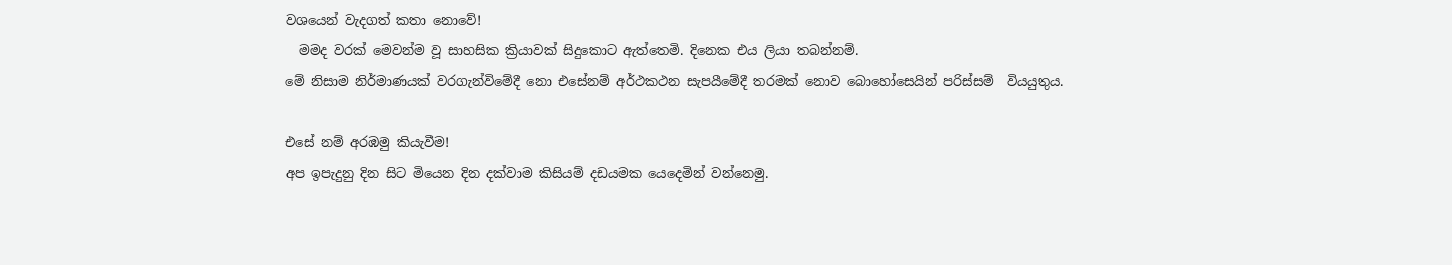වශයෙන් වැදගත් කතා නොවේ!
  මමද වරක් මෙවන්ම වූ සාහසික ක්‍රියාවක් සිදුකොට ඇත්තෙමි. දිනෙක එය ලියා තබන්නම්.
මේ නිසාම නිර්මාණයක් වරගැන්විමේදී නො එසේනම් අර්ථකථන සැපයීමේදී තරමක් නොව බොහෝසෙයින් පරිස්සම්  වියයුතුය.

එසේ නම් අරඹමු කියැවීම!
අප ඉපැදුනු දින සිට මියෙන දින දක්වාම කිසියම් දඩයමක යෙදෙමින් වන්නෙමු.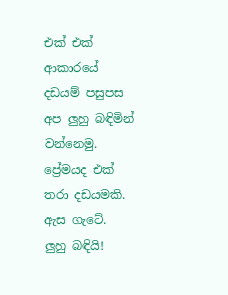එක් එක් ආකාරයේ දඩයම් පසුපස අප ලුහු බඳිමින් වන්නෙමු. ප්‍රේමයද එක් තරා දඩයමකි.
ඇස ගැටේ.
ලුහු බඳියි!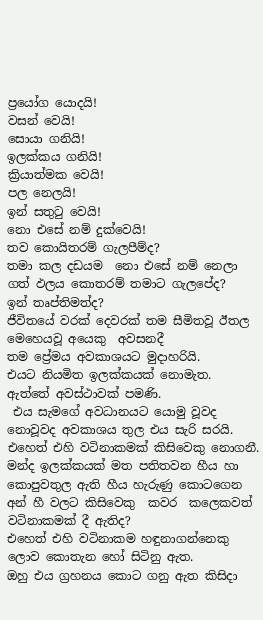ප්‍රයෝග යොදයි!
වසන් වෙයි!
සොයා ගනියි!
ඉලක්කය ගනියි!
ක්‍රියාත්මක වෙයි!
පල නෙලයි!
ඉන් සතුටු වෙයි!
නො එසේ නම් දුක්වෙයි!
තව කොයිතරම් ගැලපීම්ද?
තමා කල දඩයම  නො එසේ නම් නෙලා ගත් ඵලය කොතරම් තමාට ගැලපේද?
ඉන් තෘප්තිමත්ද?
ජීවිතයේ වරක් දෙවරක් තම සීමිතවූ ඊතල මෙහෙයවූ අයෙකු  අවසනදී
තම ප්‍රේමය අවකාශයට මුදාහරියි.
එයට නියමිත ඉලක්කයක් නොමැත.
ඇත්තේ අවස්ථාවක් පමණි.
 එය සැමගේ අවධානයට යොමු වූවද නොවූවද අවකාශය තුල එය සැරි සරයි.
එහෙත් එහි වටිනාකමක් කිසිවෙකු නොගනී.
මන්ද ඉලක්කයක් මත පතිතවන හීය හා කොපුවතුල ඇති හීය හැරුණු කොටගෙන අන් හී වලට කිසිවෙකු  කවර  කලෙකවත් වටිනාකමක් දී ඇතිද?
එහෙත් එහි වටිනාකම හඳුනාගන්නෙකු ලොව කොතැන හෝ සිටිනු ඇත.
ඔහු එය ග්‍රහනය කොට ගනු ඇත කිසිදා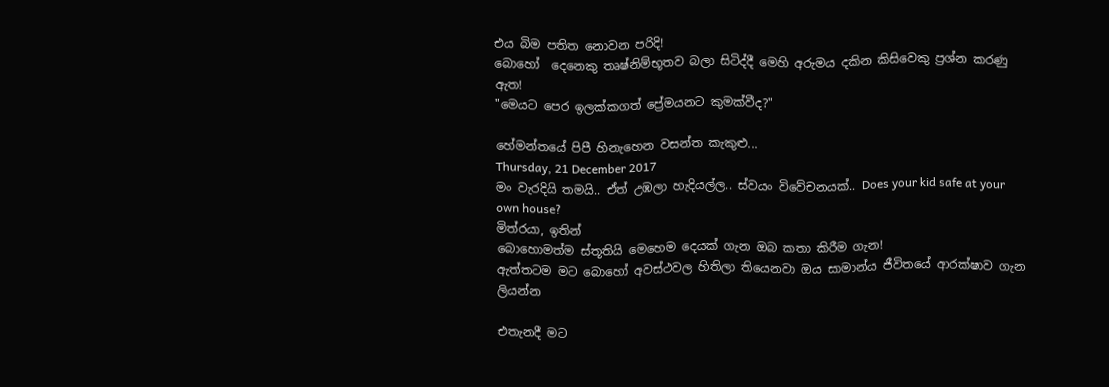එය බිම පතිත නොවන පරිදි!
බොහෝ  දෙනෙකු තෘෂ්නිම්භූතව බලා සිටිද්දී මෙහි අරුමය දකින කිසිවෙකු ප්‍රශ්න කරණු ඇත!
"මෙයට පෙර ඉලක්කගත් ප්‍රේමයනට කුමක්වීද?"

හේමන්තයේ පිපී හිනැහෙන වසන්ත කැකුළු...
Thursday, 21 December 2017
මං වැරදියි තමයි.. ඒත් උඹලා හැදියල්ල.. ස්වයං විවේචනයක්.. Does your kid safe at your own house?
මිත්රයා, ඉතින්
බොහොමත්ම ස්තූතියි මෙහෙම දෙයක් ගැන ඔබ කතා කිරීම ගැන!
ඇත්තටම මට බොහෝ අවස්ථවල හිතිලා තියෙනවා ඔය සාමාන්ය ජීවිතයේ ආරක්ෂාව ගැන ලියන්න

එතැනදී මට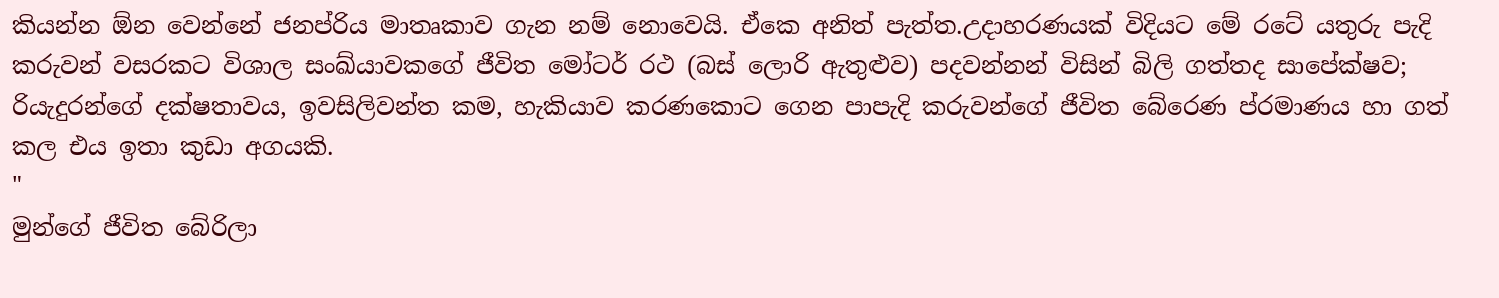කියන්න ඕන වෙන්නේ ජනප්රිය මාතෘකාව ගැන නම් නොවෙයි. ඒකෙ අනිත් පැත්ත.උදාහරණයක් විදියට මේ රටේ යතුරු පැදි කරුවන් වසරකට විශාල සංඛ්යාවකගේ ජීවිත මෝටර් රථ (බස් ලොරි ඇතුළුව) පදවන්නන් විසින් බිලි ගත්තද සාපේක්ෂව; රියැදුරන්ගේ දක්ෂතාවය, ඉවසිලිවන්ත කම, හැකියාව කරණකොට ගෙන පාපැදි කරුවන්ගේ ජීවිත බේරෙණ ප්රමාණය හා ගත් කල එය ඉතා කුඩා අගයකි.
"
මුන්ගේ ජීවිත බේරිලා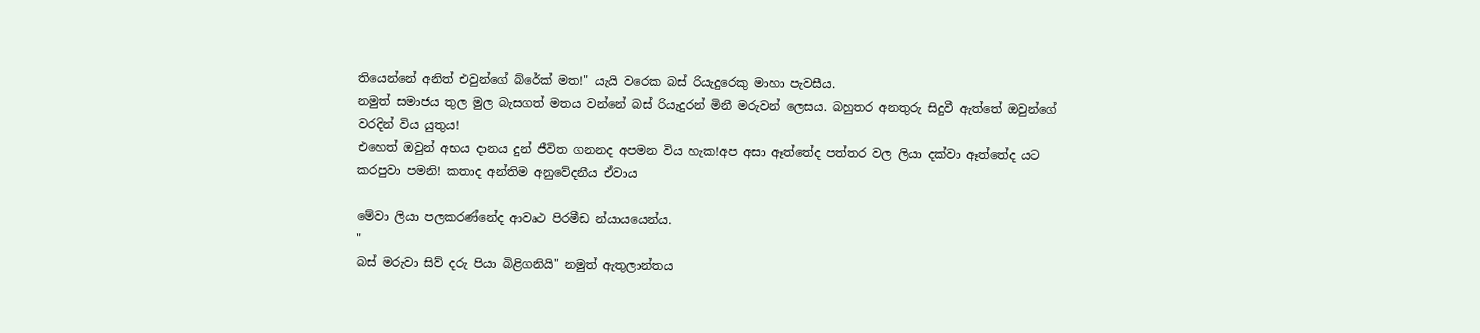තියෙන්නේ අනිත් එවුන්ගේ බ්රේක් මත!" යැයි වරෙක බස් රියැදුරෙකු මාහා පැවසීය.
නමුත් සමාජය තුල මුල බැසගත් මතය වන්නේ බස් රියැදුරන් මිනී මරුවන් ලෙසය. බහුතර අනතුරු සිදුවී ඇත්තේ ඔවුන්ගේ වරදින් විය යුතුය!
එහෙත් ඔවුන් අභය දානය දුන් ජීවිත ගනනද අපමන විය හැක!අප අසා ඈත්තේද පත්තර වල ලියා දක්වා ඈත්තේද යට කරපුවා පමනි! කතාද අන්තිම අනුවේදනීය ඒවාය

මේවා ලියා පලකරණ්නේද ආවෘථ පිරමීඩ න්යායයෙන්ය.
"
බස් මරුවා සිව් දරු පියා බිළිගනියි" නමුත් ඇතුලාන්තය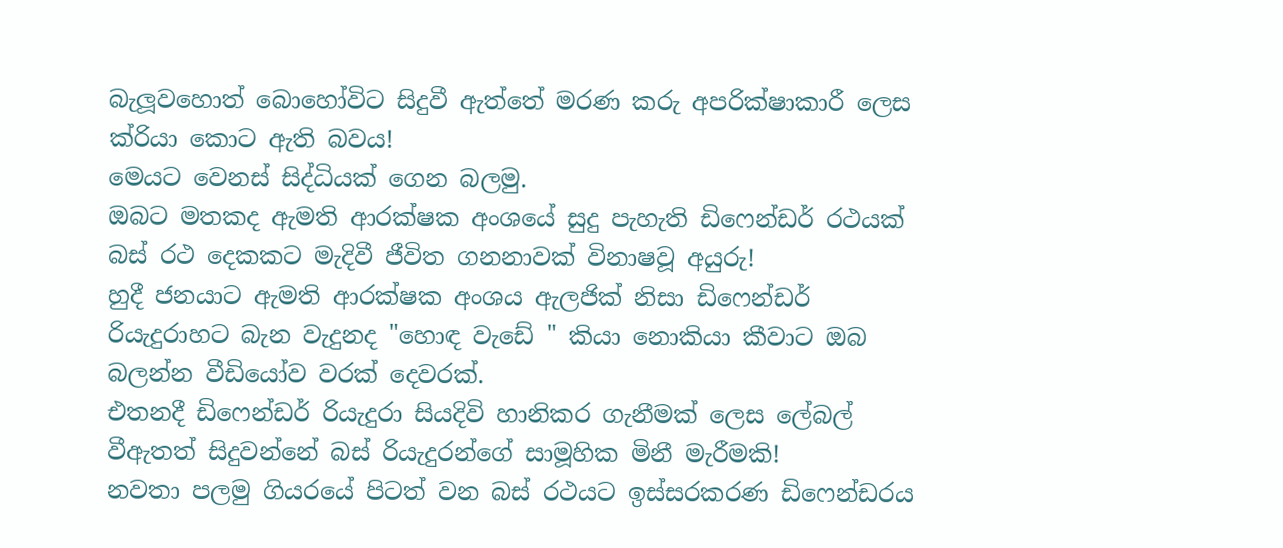බැලූවහොත් බොහෝවිට සිදුවී ඇත්තේ මරණ කරු අපරික්ෂාකාරී ලෙස ක්රියා කොට ඇති බවය!
මෙයට වෙනස් සිද්ධියක් ගෙන බලමු.
ඔබට මතකද ඇමති ආරක්ෂක අංශයේ සුදු පැහැති ඩිෆෙන්ඩර් රථයක් බස් රථ දෙකකට මැදිවී ජීවිත ගනනාවක් විනාෂවූ අයුරු!
හුදී ජනයාට ඇමති ආරක්ෂක අංශය ඇලජික් නිසා ඩිෆෙන්ඩර් රියැදුරාහට බැන වැදුනද "හොඳ වැඩේ " කියා නොකියා කීවාට ඔබ බලන්න වීඩියෝව වරක් දෙවරක්.
එතනදී ඩිෆෙන්ඩර් රියැදුරා සියදිවි හානිකර ගැනීමක් ලෙස ලේබල් වීඇතත් සිදුවන්නේ බස් රියැදුරන්ගේ සාමූහික මිනී මැරීමකි!
නවතා පලමු ගියරයේ පිටත් වන බස් රථයට ඉස්සරකරණ ඩිෆෙන්ඩරය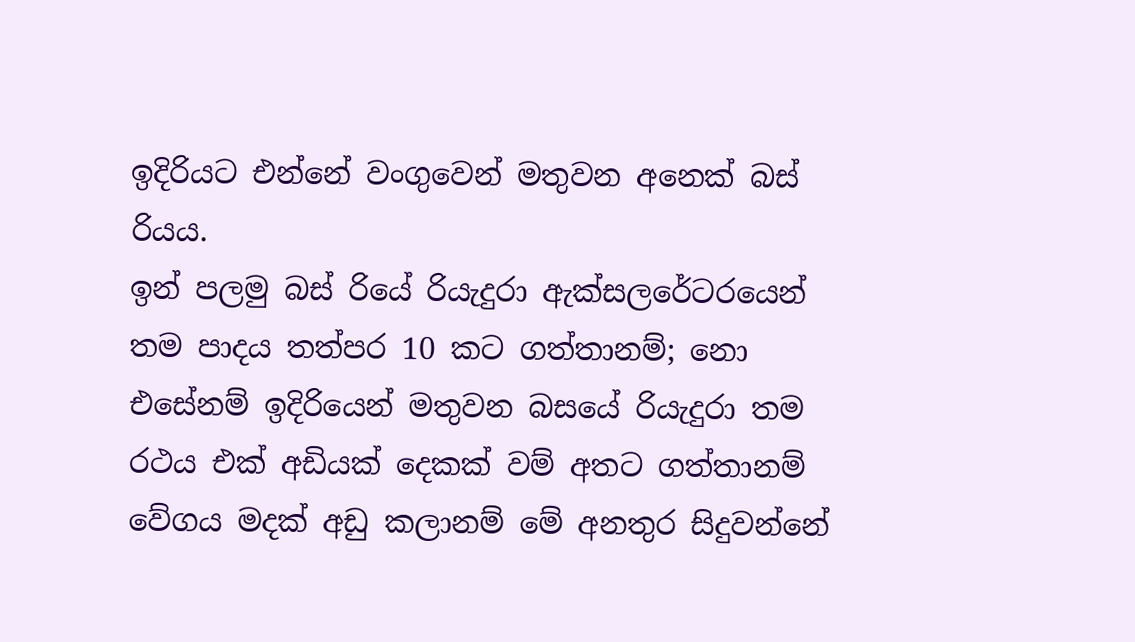ඉදිරියට එන්නේ වංගුවෙන් මතුවන අනෙක් බස් රියය.
ඉන් පලමු බස් රියේ රියැදුරා ඇක්සලරේටරයෙන් තම පාදය තත්පර 10 කට ගත්තානම්; නො එසේනම් ඉදිරියෙන් මතුවන බසයේ රියැදුරා තම රථය එක් අඩියක් දෙකක් වම් අතට ගත්තානම් වේගය මදක් අඩු කලානම් මේ අනතුර සිදුවන්නේ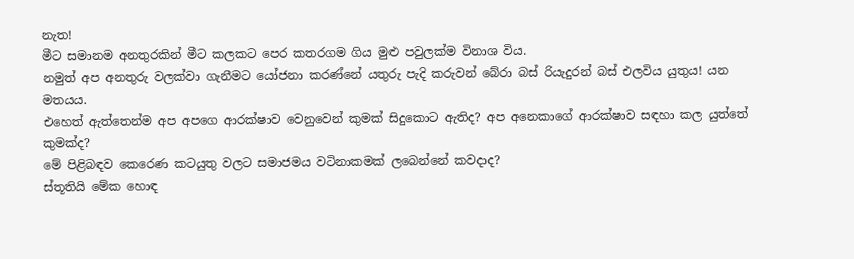නැත!
මීට සමානම අනතුරකින් මීට කලකට පෙර කතරගම ගිය මුළු පවුලක්ම විනාශ විය.
නමුත් අප අනතුරු වලක්වා ගැනීමට යෝජනා කරණ්නේ යතුරු පැදි කරුවන් බේරා බස් රියැදුරන් බස් එලවිය යුතුය! යන මතයය.
එහෙත් ඇත්තෙන්ම අප අපගෙ ආරක්ෂාව වෙනුවෙන් කුමක් සිදුකොට ඇතිද? අප අනෙකාගේ ආරක්ෂාව සඳහා කල යුත්තේ කුමක්ද?
මේ පිළිබඳව කෙරෙණ කටයුතු වලට සමාජමය වටිනාකමක් ලබෙන්නේ කවදාද?
ස්තූතියි මේක හොඳ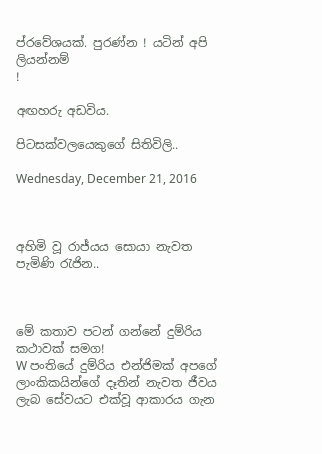ප්රවේශයක්. පුරණ්න ! යටින් අපි ලියන්නම්
!

අඟහරු අඩවිය.

පිටසක්වලයෙකුගේ සිතිවිලි..

Wednesday, December 21, 2016



අහිමි වූ රාජ්යය සොයා නැවත පැමිණි රැජින..



මේ කතාව පටන් ගන්නේ දුම්රිය කථාවක් සමග!
W පංතියේ දුම්රිය එන්ජිමක් අපගේ ලාංකිකයින්ගේ දෑතින් නැවත ජීවය ලැබ සේවයට එක්වූ ආකාරය ගැන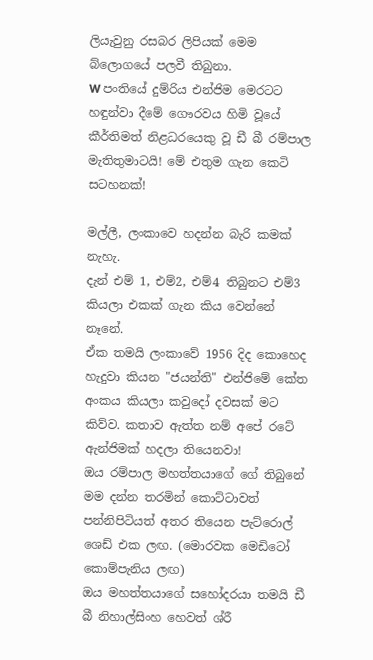ලියැවුනු රසබර ලිපියක් මෙම බ්ලොගයේ පලවී තිබුනා.
W පංතියේ දුම්රිය එන්ජිම මෙරටට හඳුන්වා දීමේ ගෞරවය හිමි වූයේ කීර්තිමත් නිළධරයෙකු වූ ඩී බී රම්පාල මැතිතුමාටයි! මේ එතුම ගැන කෙටි සටහනක්!

මල්ලී, ලංකාවෙ හදන්න බැරි කමක් නැහැ.
දැන් එම් 1, එම්2, එම්4 තිබුනට එම්3 කියලා එකක් ගැන කිය වෙන්නේ නෑනේ.
ඒක තමයි ලංකාවේ 1956 දිද කොහෙද හැදුවා කියන "ජයන්ති" එන්ජිමේ කේත අංකය කියලා කවුදෝ දවසක් මට කිව්ව. කතාව ඇත්ත නම් අපේ රටේ ඇන්ජිමක් හදලා තියෙනවා!
ඔය රම්පාල මහත්තයාගේ ගේ තිබුනේ මම දන්න තරමින් කොට්ටාවත් පන්නිපිටියත් අතර තියෙන පැට්රොල් ශෙඩ් එක ලඟ. (මොරවක මෙඩිටෝ කොම්පැනිය ලඟ)
ඔය මහත්තයාගේ සහෝදරයා තමයි ඩී බී නිහාල්සිංහ හෙවත් ශ්රී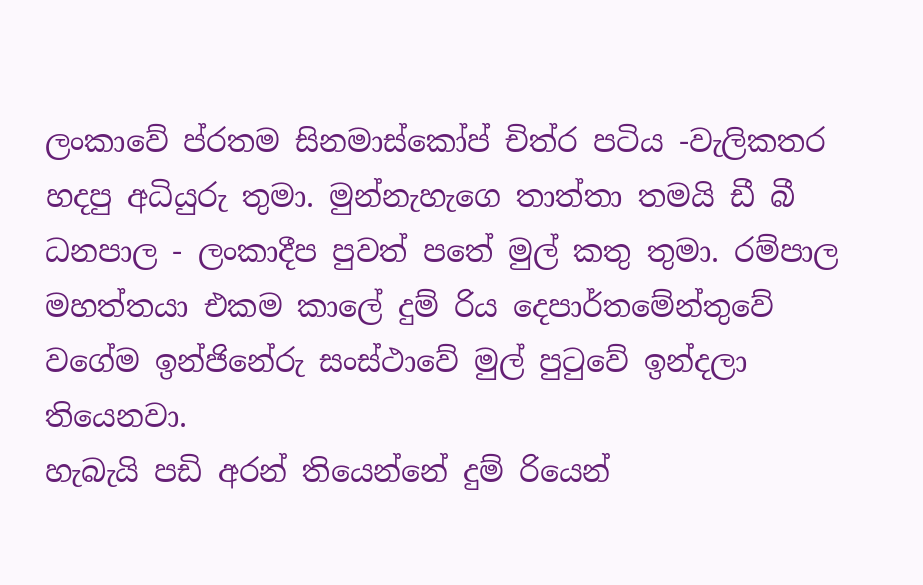ලංකාවේ ප්රතම සිනමාස්කෝප් චිත්ර පටිය -වැලිකතර හදපු අධියුරු තුමා. මුන්නැහැගෙ තාත්තා තමයි ඩී බී ධනපාල - ලංකාදීප පුවත් පතේ මුල් කතු තුමා. රම්පාල මහත්තයා එකම කාලේ දුම් රිය දෙපාර්තමේන්තුවේ වගේම ඉන්ජිනේරු සංස්ථාවේ මුල් පුටුවේ ඉන්දලා තියෙනවා.
හැබැයි පඩි අරන් තියෙන්නේ දුම් රියෙන්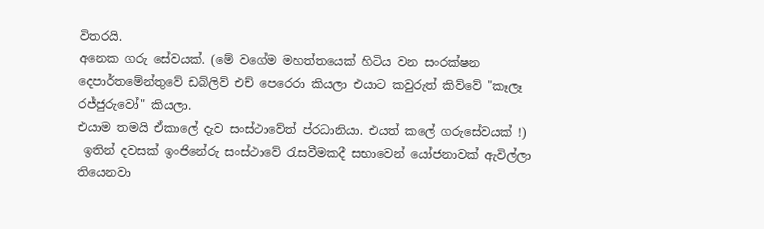විතරයි.
අනෙක ගරු සේවයක්. (මේ වගේම මහත්තයෙක් හිටිය වන සංරක්ෂන දෙපාර්තමේන්තුවේ ඩබ්ලිව් එච් පෙරෙරා කියලා එයාට කවුරුත් කිව්වේ "කෑලෑ රජ්ජුරුවෝ" කියලා.
එයාම තමයි ඒකාලේ දැව සංස්ථාවේත් ප්රධානියා. එයත් කලේ ගරුසේවයක් !)
 ඉතින් දවසක් ඉංජිනේරු සංස්ථාවේ රැසවීමකදී සභාවෙන් යෝජනාවක් ඇවිල්ලා තියෙනවා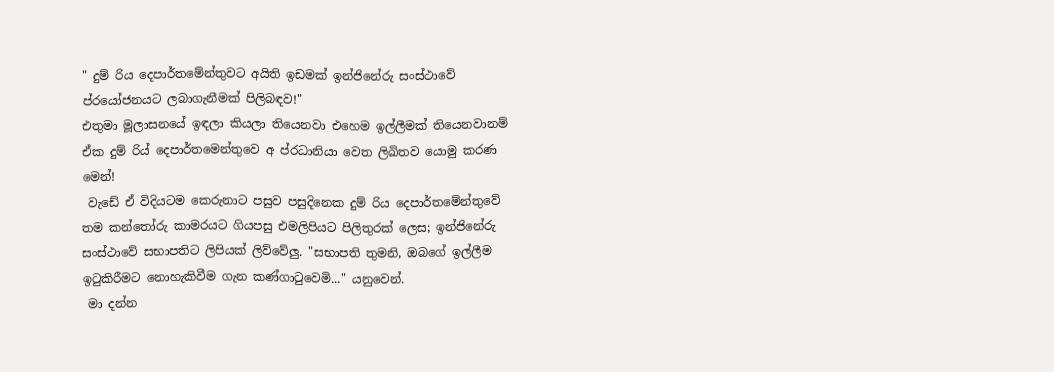" දුම් රිය දෙපාර්තමේන්තුවට අයිති ඉඩමක් ඉන්ජිනේරු සංස්ථාවේ ප්රයෝජනයට ලබාගැනීමක් පිලිබඳව!"
එතුමා මූලාසනයේ ඉඳලා කියලා තියෙනවා එහෙම ඉල්ලීමක් තියෙනවානම් ඒක දුම් රිය් දෙපාර්තමෙන්තුවෙ අ ප්රධානියා වෙත ලිඛිතව යොමු කරණ මෙන්!
 වැඩේ ඒ විදියටම කෙරුනාට පසුව පසුදිනෙක දුම් රිය දෙපාර්තමේන්තුවේ තම කන්තෝරු කාමරයට ගියපසු එමලිපියට පිලිතුරක් ලෙස; ඉන්ජිනේරු සංස්ථාවේ සභාපතිට ලිපියක් ලිව්වේලු. "සභාපති තුමනි, ඔබගේ ඉල්ලීම ඉටුකිරීමට නොහැකිවීම ගැන කණ්ගාටුවෙමි..." යනුවෙන්.
 මා දන්න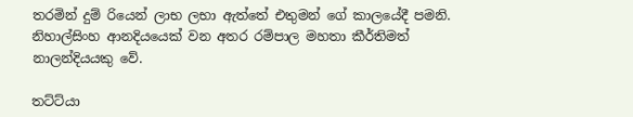තරමින් දුම් රියෙන් ලාභ ලභා ඇත්තේ එතුමන් ගේ කාලයේදී පමනි. නිහාල්සිංහ ආනදියයෙක් වන අතර රම්පාල මහතා කීර්තිමත් නාලන්දියයකු වේ.

තට්ට්යා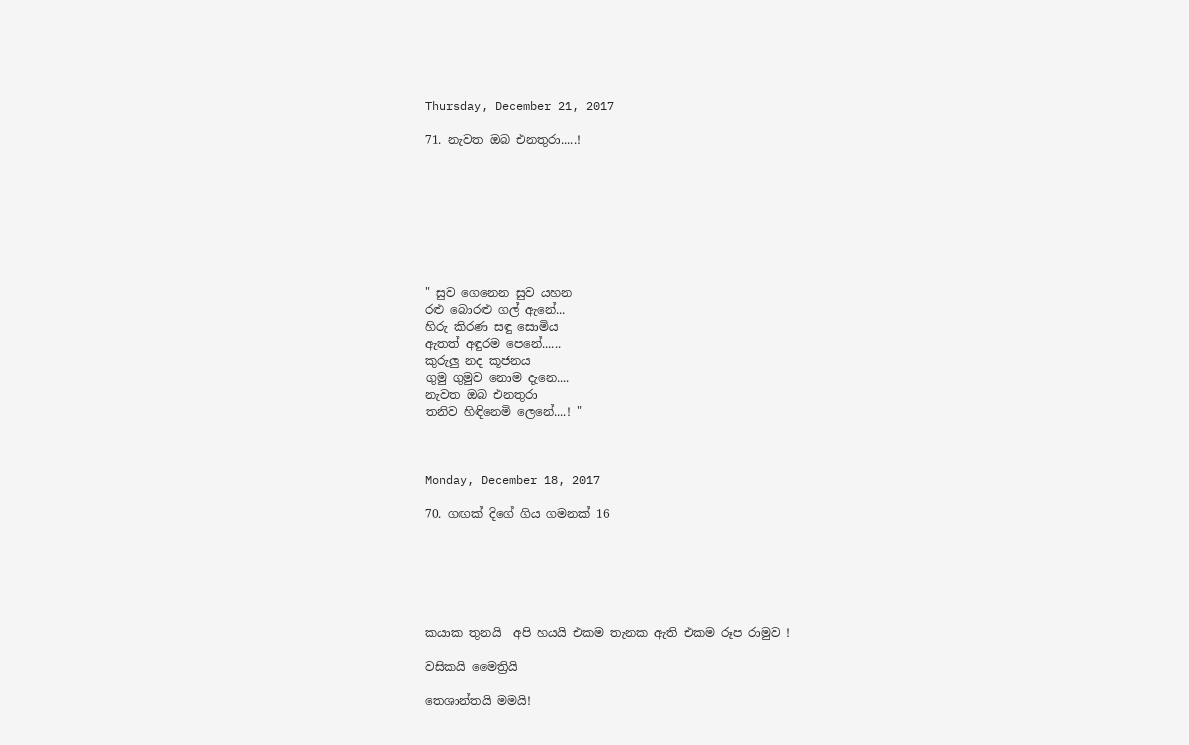Thursday, December 21, 2017

71. නැවත ඔබ එනතුරා.....!








" සුව ගෙනෙන සුව යහන
රළු බොරළු ගල් ඇනේ...
හිරු කිරණ සඳු සොමිය
ඇතත් අඳුරම පෙනේ......
කුරුලු නද කූජනය
ගුමු ගුමුව නොම දැනෙ....
නැවත ඔබ එනතුරා
තනිව හිඳිනෙමි ලෙනේ....! "



Monday, December 18, 2017

70. ගඟක් දිගේ ගිය ගමනක් 16






කයාක තුනයි  අපි හයයි එකම තැනක ඇති එකම රූප රාමුව !

වසිකයි මෛත්‍රියි

තෙශාන්තයි මමයි!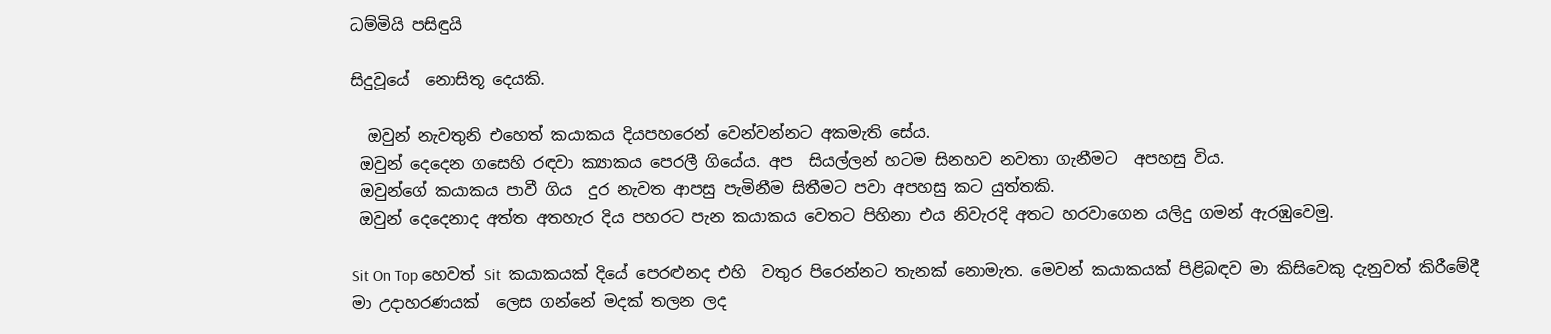ධම්මියි පසිඳුයි

සිදුවූයේ  නොසිතූ දෙයකි.

  ඔවුන් නැවතුනි එහෙත් කයාකය දියපහරෙන් වෙන්වන්නට අකමැති සේය.
 ඔවුන් දෙදෙන ගසෙහි රඳවා ක්‍යාකය පෙරලී ගියේය. අප  සියල්ලන් හටම සිනහව නවතා ගැනීමට  අපහසු විය.
 ඔවුන්ගේ කයාකය පාවී ගිය  දුර නැවත ආපසු පැමිනීම සිතීමට පවා අපහසු කට යුත්තකි.
 ඔවුන් දෙදෙනාද අත්ත අතහැර දිය පහරට පැන කයාකය වෙතට පිහිනා එය නිවැරදි අතට හරවාගෙන යලිදු ගමන් ඇරඹුවෙමු.

Sit On Top හෙවත් Sit  කයාකයක් දියේ පෙරළුනද එහි  වතුර පිරෙන්නට තැනක් නොමැත. මෙවන් කයාකයක් පිළිබඳව මා කිසිවෙකු දැනුවත් කිරීමේදී මා උදාහරණයක්  ලෙස ගන්නේ මදක් තලන ලද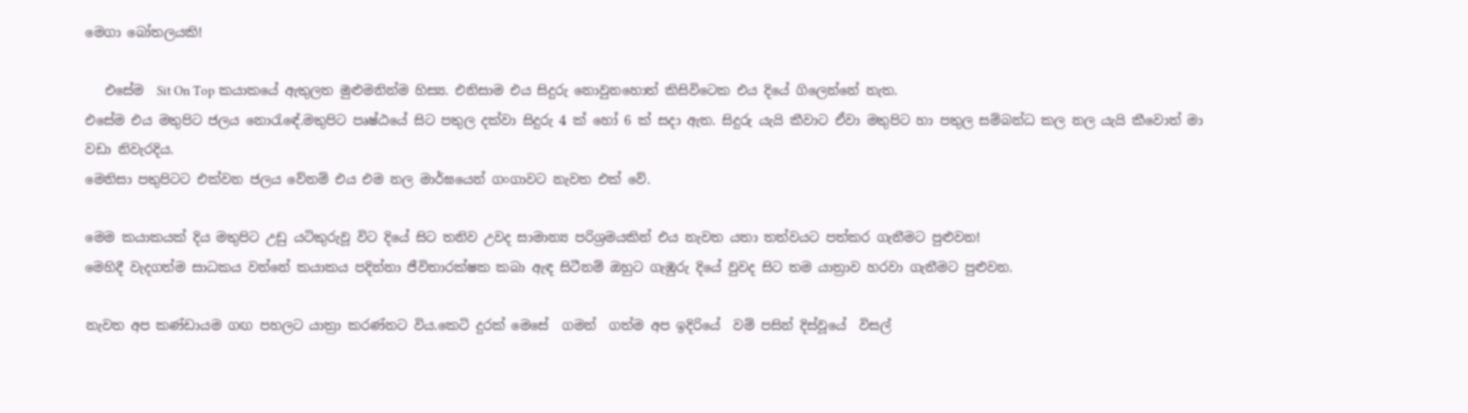මෙගා බෝතලයකි!

   එසේම  Sit On Top කයාකයේ ඇතුලත මුළුමනින්ම හිස්‍ය. එනිසාම එය සිදුරු නොවුනහොත් කිසිවිටෙක එය දියේ ගිලෙන්නේ නැත.
එසේම එය මතුපිට ජලය නොරැඳේ.මතුපිට පෘෂ්ඨයේ සිට පතුල දක්වා සිදුරු 4 ක් හෝ 6 ක් සදා ඇත. සිදුරු යැයි කීවාට ඒවා මතුපිට හා පතුල සම්බන්ධ කල නල යැයි කීවොත් මා වඩා නිවැරදිය.
මෙනිසා පතුපිටට එක්වන ජලය වේනම් එය එම නල මාර්ඝයෙන් ගංගාවට නැවත එක් වේ.

මෙම කයාකයක් දිය මතුපිට උඩු යටිකුරුවූ විට දියේ සිට තනිව උවද සාමාන්‍ය පරිශ්‍රමයකින් එය නැවත යතා තත්වයට පත්කර ගැනීමට පුළුවන!
මෙහිදී වැදගත්ම සාධකය වන්නේ කයාකය පදින්නා ජීවිතාරක්ෂක කබා ඇඳ සිටීනම් ඔහුට ගැඹුරු දියේ වුවද සිට තම යාත්‍රාව හරවා ගැනීමට පුළුවන.

නැවත අප කණ්ඩායම ගඟ පහලට යාත්‍රා කරණ්නට විය.කෙටි දුරක් මෙසේ  ගමන්  ගත්ම අප ඉදිරියේ  වම් පසින් දිස්වූයේ  විසල්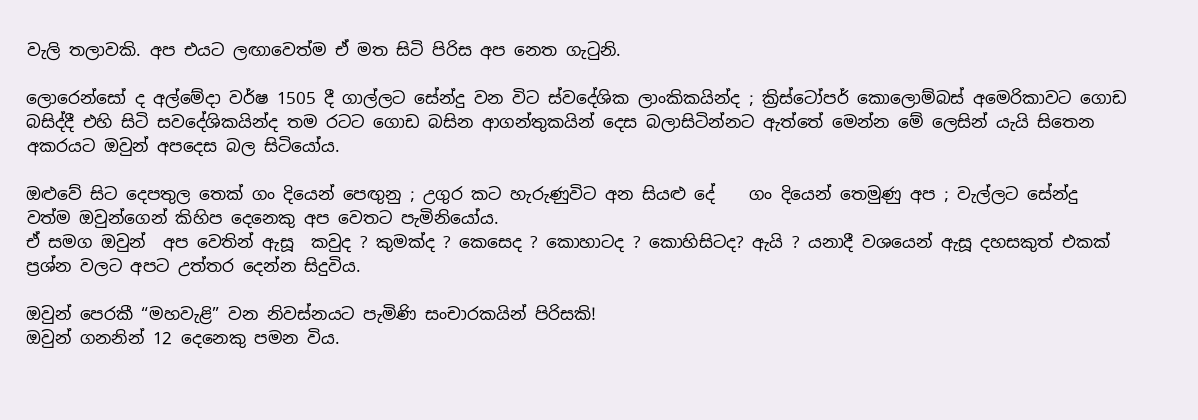වැලි තලාවකි. අප එයට ලඟාවෙත්ම ඒ මත සිටි පිරිස අප නෙත ගැටුනි.

ලොරෙන්සෝ ද අල්මේදා වර්ෂ 1505 දී ගාල්ලට සේන්දු වන විට ස්වදේශික ලාංකිකයින්ද ; ක්‍රිස්ටෝපර් කොලොම්බස් අමෙරිකාවට ගොඩ බසිද්දී එහි සිටි සවදේශිකයින්ද තම රටට ගොඩ බසින ආගන්තුකයින් දෙස බලාසිටින්නට ඇත්තේ මෙන්න මේ ලෙසින් යැයි සිතෙන අකරයට ඔවුන් අපදෙස බල සිටියෝය.

ඔළුවේ සිට දෙපතුල තෙක් ගං දියෙන් පෙඟුනු ; උගුර කට හැරුණුවිට අන සියළු දේ    ගං දියෙන් තෙමුණු අප ; වැල්ලට සේන්දු වත්ම ඔවුන්ගෙන් කිහිප දෙනෙකු අප වෙතට පැමිනියෝය.
ඒ සමග ඔවුන්  අප වෙතින් ඇසූ  කවුද ? කුමක්ද ? කෙසෙද ? කොහාටද ? කොහිසිටද? ඇයි ? යනාදී වශයෙන් ඇසූ දහසකුත් එකක් ප්‍රශ්න වලට අපට උත්තර දෙන්න සිදුවිය.

ඔවුන් පෙරකී “මහවැළි” වන නිවස්නයට පැමිණි සංචාරකයින් පිරිසකි!
ඔවුන් ගනනින් 12 දෙනෙකු පමන විය.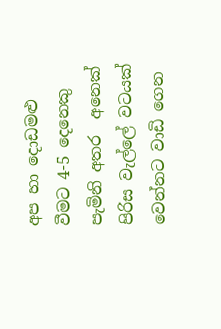අප හා දොඩමළු වීමට 4-5 දෙනෙකු පැමිනි අතර  අනෙක් පිරිස වැල්ලේ වටයක් වෙන්නට වාඩි ගෙන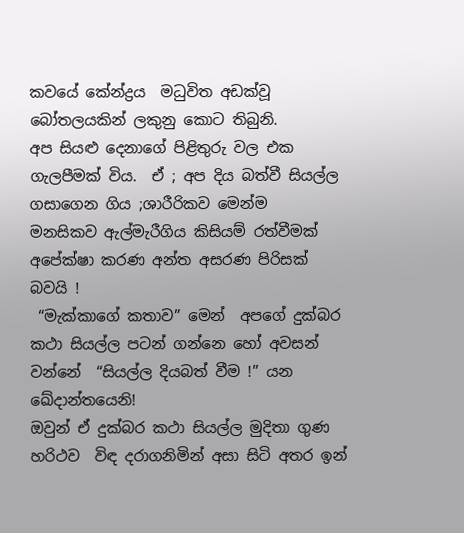කවයේ කේන්ද්‍රය  මධුවිත අඩක්වූ බෝතලයකින් ලකුනු කොට තිබුනි.
අප සියළු දෙනාගේ පිළිතුරු වල එක ගැලපීමක් විය.  ඒ ; අප දිය බත්වී සියල්ල ගසාගෙන ගිය ;ශාරීරිකව මෙන්ම  මනසිකව ඇල්මැරීගිය කිසියම් රත්වීමක් අපේක්ෂා කරණ අන්ත අසරණ පිරිසක් බවයි !
 “මැක්කාගේ කතාව” මෙන්  අපගේ දුක්බර කථා සියල්ල පටන් ගන්නෙ හෝ අවසන් වන්නේ  “සියල්ල දියබත් වීම !” යන ඛේදාන්තයෙනි!
ඔවුන් ඒ දුක්බර කථා සියල්ල මුදිතා ගුණ හරිථව  විඳ දරාගනිමින් අසා සිටි අතර ඉන්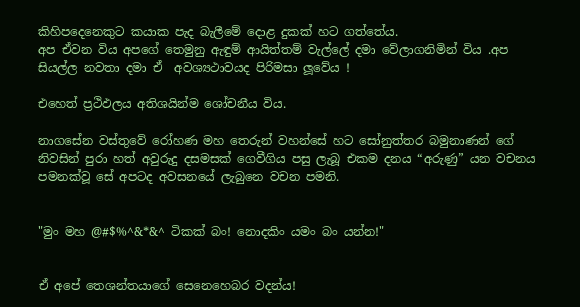කිහිපදෙනෙකුට කයාක පැද බැලීමේ දොළ දුකක් හට ගත්තේය.
අප ඒවන විය අපගේ තෙමුනු ඇඳුම් ආයිත්තම් වැල්ලේ දමා වේලාගනිමින් විය .අප සියල්ල නවතා දමා ඒ  අවශ්‍යථාවයද පිරිමසා ලූවේය !

එහෙත් ප්‍රථිඵලය අතිශයින්ම ශෝචනීය විය.

නාගසේන වස්තුවේ රෝහණ මහ තෙරුන් වහන්සේ හට සෝනුත්තර බමුනාණන් ගේ නිවසින් පුරා හත් අවුරුදු දසමසක් ගෙවීගිය පසු ලැබූ එකම දනය “අරුණු” යන වචනය පමනක්වූ සේ අපටද අවසනයේ ලැබුනෙ වචන පමනි.


"මුං මහ @#$%^&*&^ ටිකක් බං! නොදකිං යමං බං යන්න!"


ඒ අපේ තෙශන්තයාගේ සෙනෙහෙබර වදන්ය!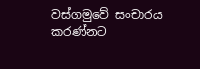වස්ගමුවේ සංචාරය කරණ්නට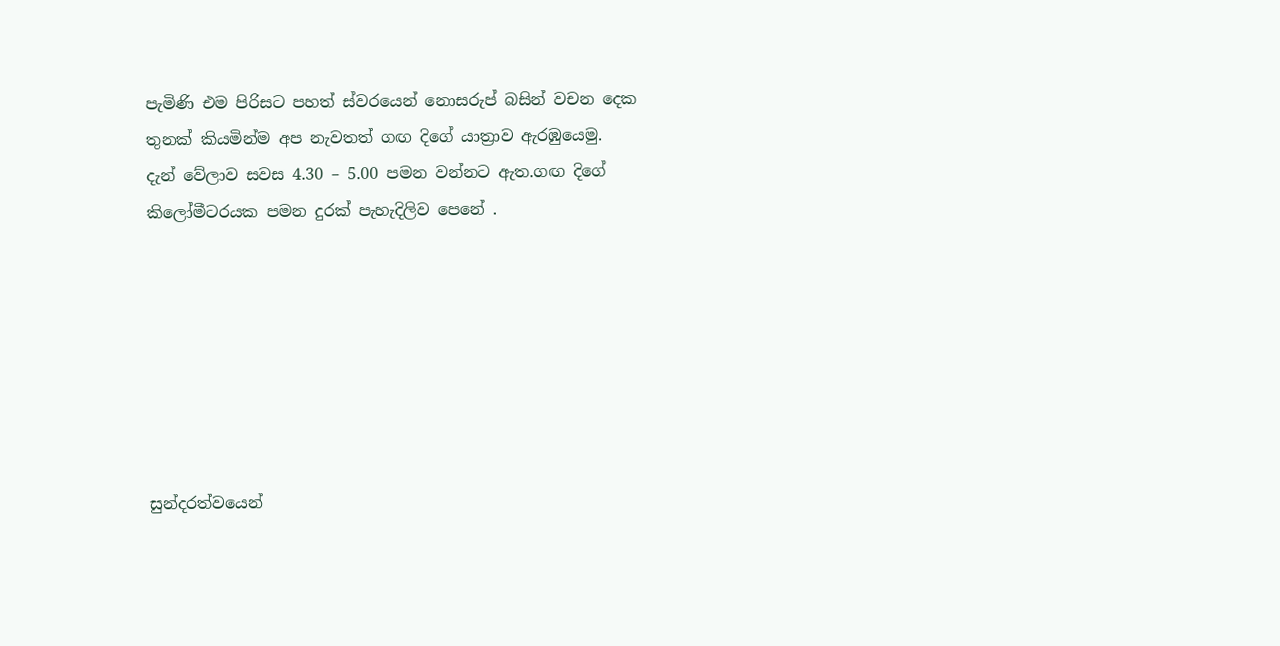පැමිණි එම පිරිසට පහත් ස්වරයෙන් නොසරුප් බසින් වචන දෙක තුනක් කියමින්ම අප නැවතත් ගඟ දිගේ යාත්‍රාව ඇරඹුයෙමු.
දැන් වේලාව සවස 4.30 – 5.00 පමන වන්නට ඇත.ගඟ දිගේ කිලෝමීටරයක පමන දුරක් පැහැදිලිව පෙනේ .







සුන්දරත්වයෙන්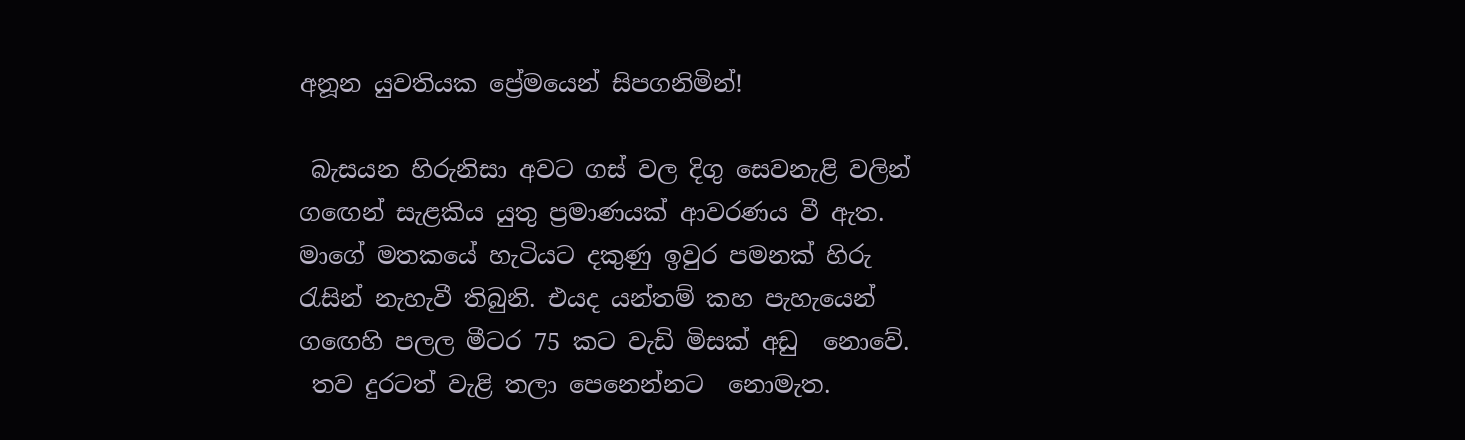අනූන යුවතියක ප්‍රේමයෙන් සිපගනිමින්!

 බැසයන හිරුනිසා අවට ගස් වල දිගු සෙවනැළි වලින් ගඟෙන් සැළකිය යුතු ප්‍රමාණයක් ආවරණය වී ඇත.
මාගේ මතකයේ හැටියට දකුණු ඉවුර පමනක් හිරු රැසින් නැහැවී තිබුනි. එයද යන්තම් කහ පැහැයෙන්‍
ගඟෙහි පලල මීටර 75 කට වැඩි මිසක් අඩු  නොවේ.
 තව දුරටත් වැළි තලා පෙනෙන්නට  නොමැත.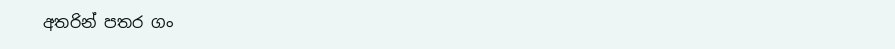අතරින් පතර ගං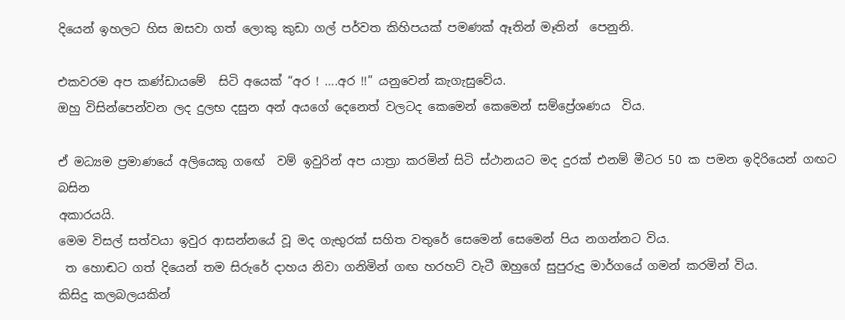දියෙන් ඉහලට හිස ඔසවා ගත් ලොකු කුඩා ගල් පර්වත කිහිපයක් පමණක් ඈතින් මෑතින්  පෙනුනි.

එකවරම අප කණ්ඩායමේ  සිටි අයෙක් “අර ! ….අර !!” යනුවෙන් කැගැසුවේය.
ඔහු විසින්පෙන්වන ලද දුලභ දසුන අන් අයගේ දෙනෙත් වලටද කෙමෙන් කෙමෙන් සම්ප්‍රේශණය  විය.

ඒ මධ්‍යම ප්‍රමාණයේ අලියෙකු ගඟේ  වම් ඉවුරින් අප යාත්‍රා කරමින් සිටි ස්ථානයට මද දුරක් එනම් මීටර 50 ක පමන ඉදිරියෙන් ගඟට බසින
අකාරයයි.
මෙම විසල් සත්වයා ඉවුර ආසන්නයේ වූ මද ගැභුරක් සහිත වතුරේ සෙමෙන් සෙමෙන් පිය නගන්නට විය.
 ත හොඬට ගත් දියෙන් තම සිරුරේ දාහය නිවා ගනිමින් ගඟ හරහට් වැටී ඔහුගේ සුපුරුදු මාර්ගයේ ගමන් කරමින් විය.
කිසිදු කලබලයකින්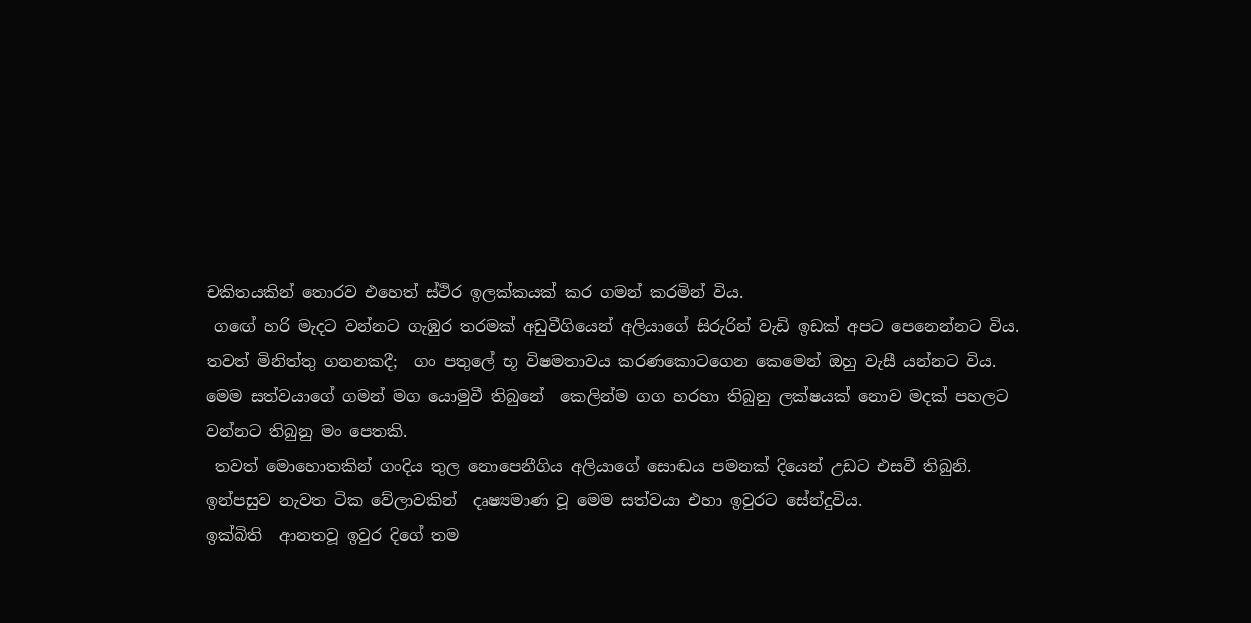චකිතයකින් තොරව එහෙත් ස්ථිර ඉලක්කයක් කර ගමන් කරමින් විය.
 ගඟේ හරි මැදට වන්නට ගැඹුර තරමක් අඩුවීගියෙන් අලියාගේ සිරුරින් වැඩි ඉඩක් අපට පෙනෙන්නට විය.
තවත් මිනිත්තු ගනනකදී;  ගං පතුලේ භූ විෂමතාවය කරණකොටගෙන කෙමෙන් ඔහු වැසී යන්නට විය.
මෙම සත්වයාගේ ගමන් මග යොමුවී තිබුනේ  කෙලින්ම ගග හරහා තිබුනු ලක්ෂයක් නොව මදක් පහලට වන්නට තිබුනු මං පෙතකි.
 තවත් මොහොතකින් ගංදිය තුල නොපෙනීගිය අලියාගේ සොඬය පමනක් දියෙන් උඩට එසවී තිබුනි.
ඉන්පසුව නැවත ටික වේලාවකින්  දෘෂ්‍යමාණ වූ මෙම සත්වයා එහා ඉවුරට සේන්දුවිය.
ඉක්බිති  ආනතවූ ඉවුර දිගේ තම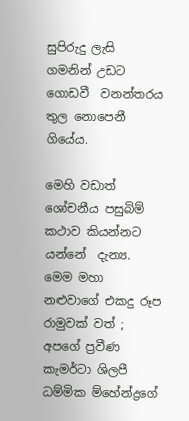සුපිරුදු ලැසි ගමනින් උඩට ගොඩවී  වනන්තරය තුල නොපෙනී ගියේය.

මෙහි වඩාත් ශෝචනීය පසුබිම් කථාව කියන්නට යන්නේ  දැන්‍ය. මෙම මහා නළුවාගේ එකදු රූප රාමුවක් වත් ; අපගේ ප්‍රවීණ කැමර්ටා ශිලපී ධම්මික ම්හේන්ද්‍රගේ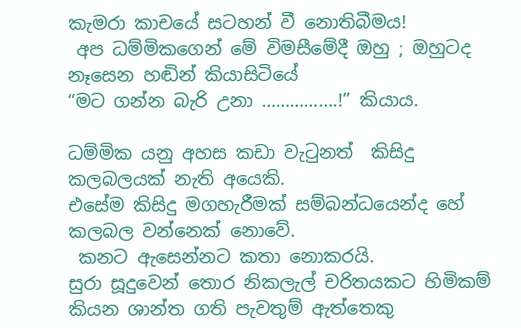කැමරා කාචයේ සටහන් වී නොතිබීමය!
 අප ධම්මිකගෙන් මේ විමසීමේදී ඔහු ; ඔහුටද නෑසෙන හඬින් කියාසිටියේ
“මට ගන්න බැරි උනා …………….!” කියාය.

ධම්මික යනු අහස කඩා වැටුනත්  කිසිදු කලබලයක් නැති අයෙකි.
එසේම කිසිදු මගහැරීමක් සම්බන්ධයෙන්ද හේ කලබල වන්නෙක් නොවේ.
 කනට ඇසෙන්නට කතා නොකරයි.
සුරා සූදුවෙන් තොර නිකලැල් චරිතයකට හිමිකම් කියන ශාන්ත ගති පැවතුම් ඇත්තෙකු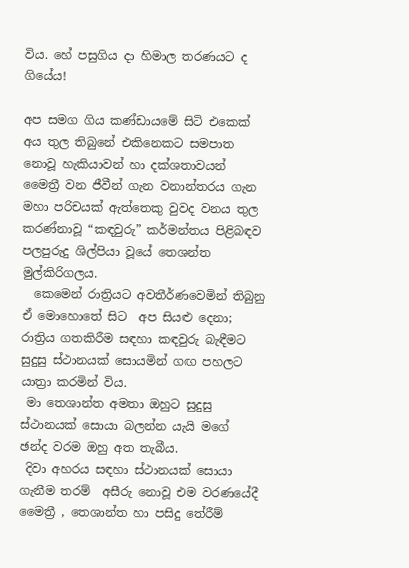විය. හේ පසුගිය දා හිමාල තරණයට ද ගියේය!

අප සමග ගිය කණ්ඩායමේ සිටි එකෙක් අය තුල තිබුනේ එකිනෙකට සමපාත නොවූ හැකියාවන් හා දක්ශතාවයන්‍
මෛත්‍රී වන ජීවීන් ගැන වනාන්තරය ගැන මහා පරිචයක් ඇත්තෙකු වුවද වනය තුල කරණ්නාවූ “කඳවුරු” කර්මන්තය පිළිබඳව පලපුරුදු ශිල්පියා වූයේ තෙශන්ත මුල්කිරිගලය.
  කෙමෙන් රාත්‍රියට අවතීර්ණවෙමින් තිබුනු ඒ මොහොතේ සිට  අප සියළු දෙනා; රාත්‍රිය ගතකිරීම සඳහා කඳවුරු බැඳීමට සුදුසු ස්ථානයක් සොයමින් ගඟ පහලට යාත්‍රා කරමින් විය.
 මා තෙශාන්ත අමතා ඔහුට සුදුසු ස්ථානයක් සොයා බලන්න යැයි මගේ  ඡන්ද වරම ඔහු අත තැබීය.
 දිවා අහරය සඳහා ස්ථානයක් සොයා ගැනීම තරම්  අසීරු නොවූ එම වරණයේදී මෛත්‍රී , තෙශාන්ත හා පසිදු තේරීම්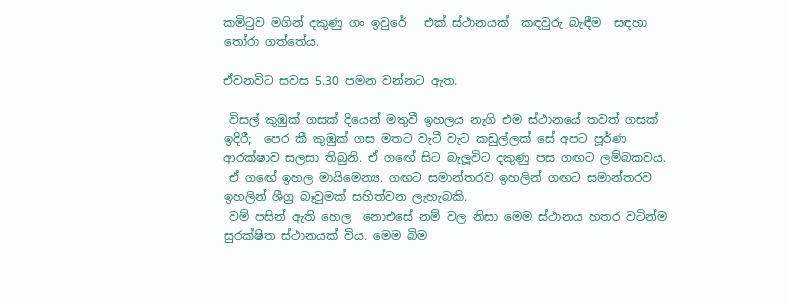කමිටුව මගින් දකුණු ගං ඉවුරේ   එක් ස්ථානයක්  කඳවුරු බැඳීම  සඳහා තෝරා ගත්තේය.

ඒවනවිට සවස 5.30 පමන වන්නට ඇත.

 විසල් කුඹුක් ගසක් දියෙන් මතුවී ඉහලය නැගි එම ස්ථානයේ තවත් ගසක් ඉදිරී;  පෙර කී කුඹුක් ගස මතට වැටී වැට කඩුල්ලක් සේ අපට පූර්ණ ආරක්ෂාව සලසා තිබුනි. ඒ ගඟේ සිට බැලූවිට දකුණු පස ගඟට ලම්බකවය.
 ඒ ගඟේ ඉහල මායිමෙන්‍ය. ගඟට සමාන්තරව ඉහලින් ගඟට සමාන්තරව  ඉහලින් ශීග්‍ර බෑවුමක් සහිත්වන ලැහැබකි.
 වම් පසින් ඇති හෙල  නොඑසේ නම් වල නිසා මෙම ස්ථානය හතර වටින්ම සුරක්ෂිත ස්ථානයක් විය. මෙම බිම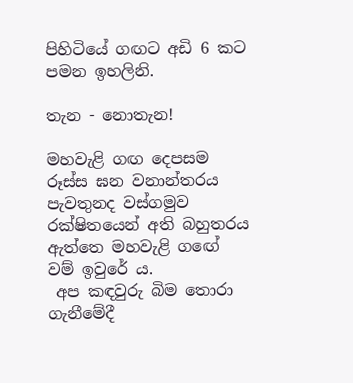පිහිටියේ ගඟට අඩි 6 කට පමන ඉහලිනි.

තැන - නොතැන!

මහවැළි ගඟ දෙපසම රූස්ස ඝන වනාන්තරය පැවතුනද වස්ගමුව රක්ෂිතයෙන් අති බහුතරය ඇත්තෙ මහවැළි ගඟේ වම් ඉවුරේ ය.
 අප කඳවුරු බිම තොරා ගැනීමේදී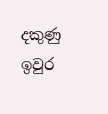දකුණු ඉවුර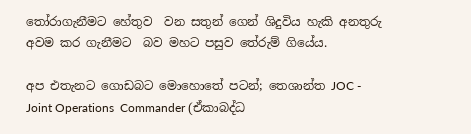තෝරාගැනීමට හේතුව  වන සතුන් ගෙන් ශිදුවිය හැකි අනතුරු අවම කර ගැනීමට  බව මහට පසුව තේරුම් ගියේය.

අප එතැනට ගොඩබට මොහොතේ පටන්; තෙශාන්ත JOC - Joint Operations  Commander (ඒකාබද්ධ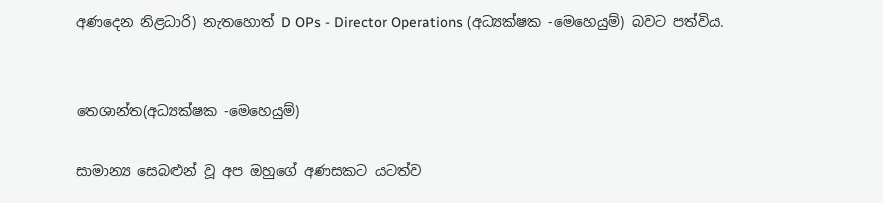අණදෙන නිළධාරි) නැතහොත් D OPs - Director Operations (අධ්‍යක්ෂක -මෙහෙයුම්) බවට පත්විය.


තෙශාන්ත(අධ්‍යක්ෂක -මෙහෙයුම්)

සාමාන්‍ය සෙබළුන් වූ අප ඔහුගේ අණසකට යටත්ව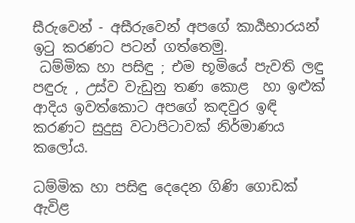සීරුවෙන් - අසීරුවෙන් අපගේ කාර්‍යභාරයන් ඉටු කරණට පටන් ගත්තෙමු.
 ධම්මික හා පසිඳු ; එම භූමියේ පැවති ලඳු පඳුරු , උස්ව වැඩුනු තණ කොළ  හා ඉළුක් ආදිය ඉවත්කොට අපගේ කඳවුර ඉඳි කරණට සුදුසු වටාපිටාවක් නිර්මාණය කලෝය.

ධම්මික හා පසිඳු දෙදෙන ගිණි ගොඩක් ඇවිළ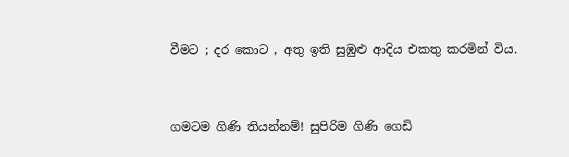වීමට ; දර කොට , අතු ඉති සුඹුළු ආදිය එකතු කරමින් විය.



ගමටම ගිණි තියන්නම්! සුපිරිම ගිණි ගෙඩි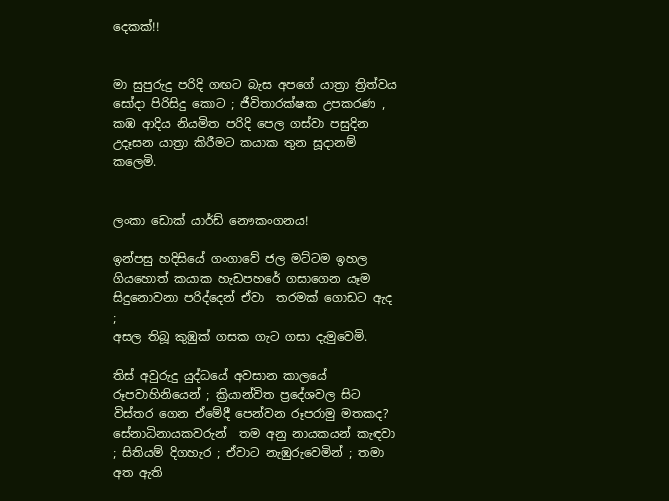දෙකක්!!


මා සුපුරුදු පරිදි ගඟට බැස අපගේ යාත්‍රා ත්‍රිත්වය සෝදා පිරිසිදු කොට ; ජීවිතාරක්ෂක උපකරණ , කඹ ආදිය නියමිත පරිදි පෙල ගස්වා පසුදින උදෑසන යාත්‍රා කිරීමට කයාක තුන සූදානම් කලෙමි.


ලංකා ඩොක් යාර්ඩ් නෞකංගනය!

ඉන්පසු හදිසියේ ගංගාවේ ජල මට්ටම ඉහල ගියහොත් කයාක හැඩපහරේ ගසාගෙන යෑම සිදුනොවනා පරිද්දෙන් ඒවා  තරමක් ගොඩට ඇද ;
අසල තිබූ කුඹුක් ගසක ගැට ගසා දැමුවෙමි.

තිස් අවුරුදු යුද්ධයේ අවසාන කාලයේ රූපවාහිනියෙන් ; ක්‍රියාන්විත ප්‍රදේශවල සිට විස්තර ගෙන ඒමේදී පෙන්වන රූපරාමු මතකද?
සේනාධිනායකවරුන්  තම අනු නායකයන් කැඳවා ; සිතියම් දිගහැර ; ඒවාට නැඹුරුවෙමින් ; තමා අත ඇති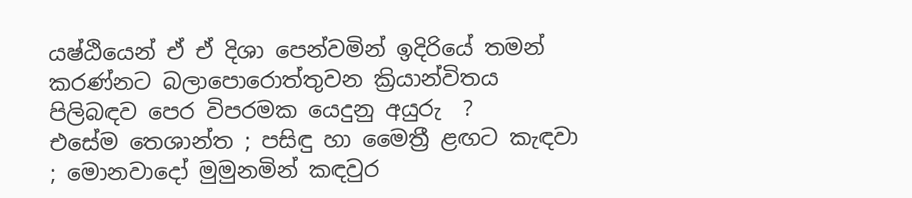යෂ්ඨියෙන් ඒ ඒ දිශා පෙන්වමින් ඉදිරියේ තමන් කරණ්නට බලාපොරොත්තුවන ක්‍රියාන්විතය පිලිබඳව පෙර විපරමක යෙදුනු අයුරු  ?
එසේම තෙශාන්ත ; පසිඳු හා මෛත්‍රී ළඟට කැඳවා ; මොනවාදෝ මුමුනමින් කඳවුර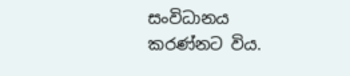සංවිධානය කරණ්නට විය.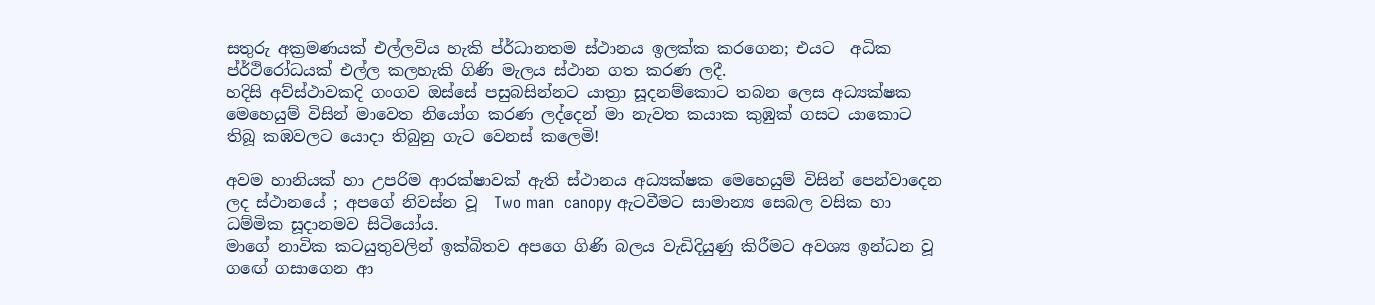සතුරු අක්‍රමණයක් එල්ලවිය හැකි ප්ර්ධානතම ස්ථානය ඉලක්ක කරගෙන; එයට  අධික ප්ර්ථිරෝධයක් එල්ල කලහැකි ගිණි මැලය ස්ථාන ගත කරණ ලදී.
හදිසි අව්ස්ථාවකදි ගංගව ඔස්සේ පසුබසින්නට යාත්‍රා සූදනම්කොට තබන ලෙස අධ්‍යක්ෂක මෙහෙයුම් විසින් මාවෙත නියෝග කරණ ලද්දෙන් මා නැවත කයාක කුඹුක් ගසට යාකොට තිබූ කඹවලට යොදා තිබුනු ගැට වෙනස් කලෙමි!

අවම හානියක් හා උපරිම ආරක්ෂාවක් ඇති ස්ථානය අධ්‍යක්ෂක මෙහෙයුම් විසින් පෙන්වාදෙන ලද ස්ථානයේ ; අපගේ නිවස්න වූ  Two man  canopy ඇටවීමට සාමාන්‍ය සෙබල වසික හා ධම්මික සූදානමව සිටියෝය.
මාගේ නාවික කටයුතුවලින් ඉක්බිතව අපගෙ ගිණි බලය වැඩිදියුණු කිරීමට අවශ්‍ය ඉන්ධන වූ ගඟේ ගසාගෙන ආ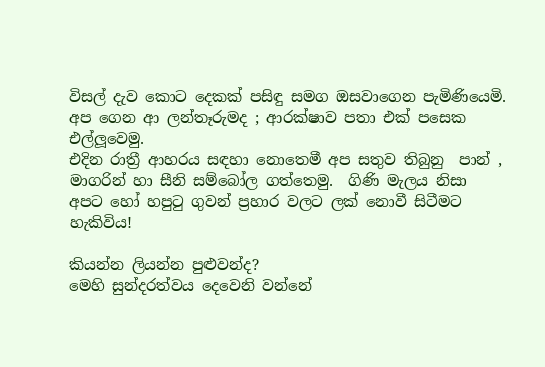විසල් දැව කොට දෙකක් පසිඳු සමග ඔසවාගෙන පැමිණියෙමි.
අප ගෙන ආ ලන්තෑරුමද ; ආරක්ෂාව පතා එක් පසෙක එල්ලූවෙමු.
එදින රාත්‍රී ආහරය සඳහා නොතෙමී අප සතුව තිබුනු  පාන් , මාගරින් හා සීනි සම්බෝල ගත්තෙමු.  ගිණි මැලය නිසා අපට හෝ හපුටු ගුවන් ප්‍රහාර වලට ලක් නොවී සිටීමට හැකිවිය!

කියන්න ලියන්න පුළුවන්ද?
මෙහි සුන්දරත්වය දෙවෙනි වන්නේ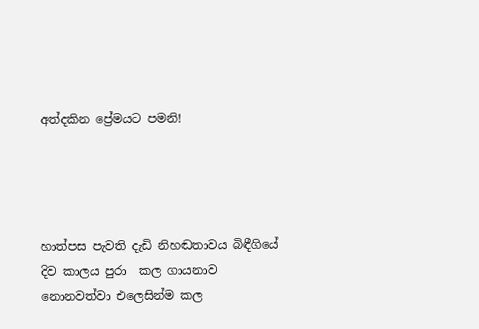අත්දකින ප්‍රේමයට පමනි!




හාත්පස පැවති දැඩි නිහඬතාවය බිඳීගියේ  දිව කාලය පුරා  කල ගායනාව නොනවත්වා එලෙසින්ම කල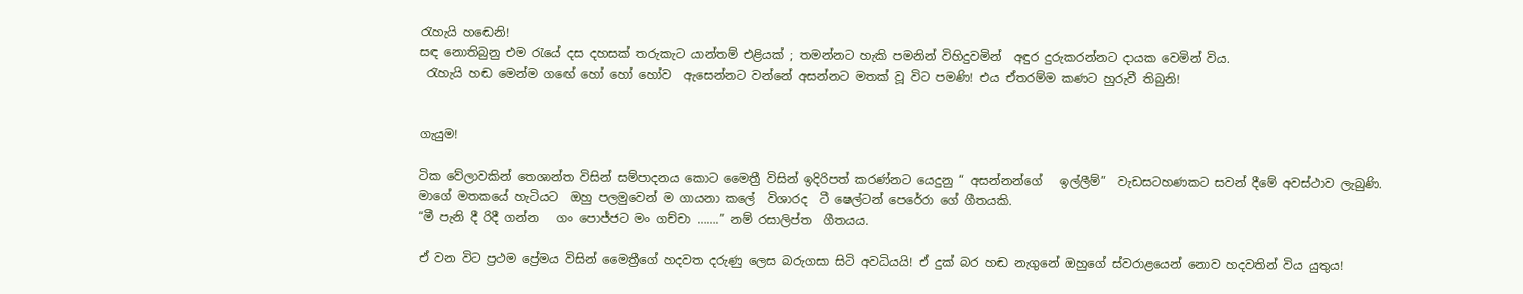රැහැයි හඬෙනි!
සඳ නොතිබුනු එම රැයේ දස දහසක් තරුකැට යාන්තම් එළියක් ; තමන්නට හැකි පමනින් විහිදුවමින්  අඳුර දුරුකරන්නට දායක වෙමින් විය.
 රැහැයි හඬ මෙන්ම ගඟේ හෝ හෝ හෝව  ඇසෙන්නට වන්නේ අසන්නට මතක් වූ විට පමණි! එය ඒතරම්ම කණට හුරුවී තිබුනි!


ගැයුම!

ටික වේලාවකින් තෙශාන්ත විසින් සම්පාදනය කොට මෛත්‍රී විසින් ඉදිරිපත් කරණ්නට යෙදුනු “ අසන්නන්ගේ   ඉල්ලීම්”  වැඩසටහණකට සවන් දීමේ අවස්ථාව ලැබුණි.
මාගේ මතකයේ හැටියට  ඔහු පලමුවෙන් ම ගායනා කලේ  විශාරද  ටී ෂෙල්ටන් පෙරේරා ගේ ගීතයකි.
“මී පැනි දී රිදී ගන්න   ගං පොජ්ජට මං ගච්චා …….” නම් රසාලිප්ත  ගීතයය.

ඒ වන විට ප්‍රථම ප්‍රේමය විසින් මෛත්‍රීගේ හදවත දරුණු ලෙස බරුගසා සිටි අවධියයි! ඒ දුක් බර හඬ නැගුනේ ඔහුගේ ස්වරාළයෙන් නොව හදවතින් විය යුතුය!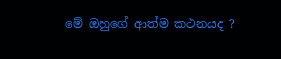මේ ඔහුගේ ආත්ම කථනයද ?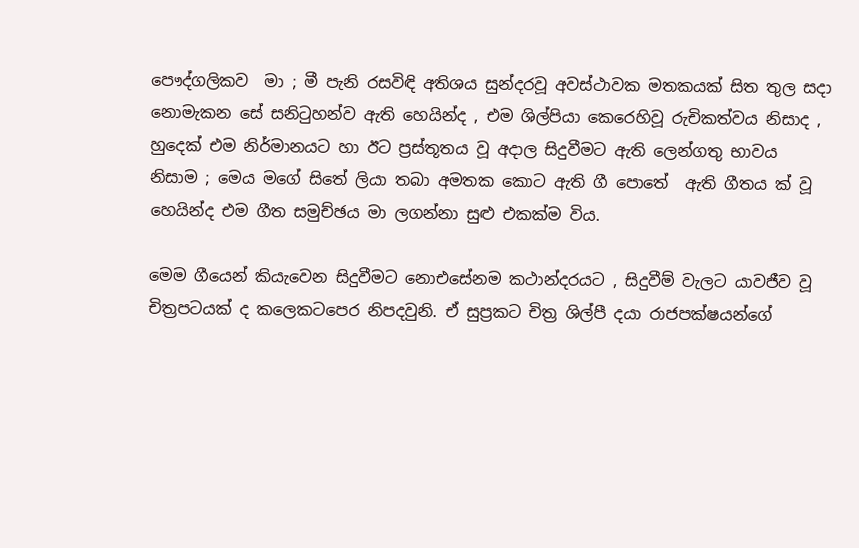පෞද්ගලිකව  මා ; මී පැනි රසවිඳි අතිශය සුන්දරවූ අවස්ථාවක මතකයක් සිත තුල සදා නොමැකන සේ සනිටුහන්ව ඇති හෙයින්ද , එම ශිල්පියා කෙරෙහිවූ රුචිකත්වය නිසාද , හුදෙක් එම නිර්මානයට හා ඊට ප්‍රස්තූතය වූ අදාල සිදුවීමට ඇති ලෙන්ගතු භාවය නිසාම ; මෙය මගේ සිතේ ලියා තබා අමතක කොට ඇති ගී පොතේ  ඇති ගීතය ක් වූ හෙයින්ද එම ගීත සමුච්ඡය මා ලගන්නා සුළු එකක්ම විය.

මෙම ගීයෙන් කියැවෙන සිදුවීමට නොඑසේනම කථාන්දරයට , සිදුවීම් වැලට යාවජීව වූ චිත්‍රපටයක් ද කලෙකටපෙර නිපදවුනි. ඒ සුප්‍රකට චිත්‍ර ශිල්පී දයා රාජපක්ෂයන්ගේ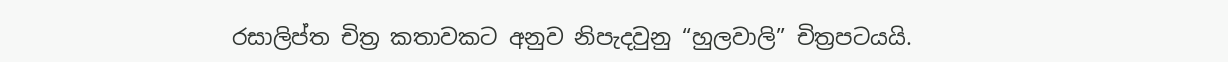රසාලිප්ත චිත්‍ර කතාවකට අනුව නිපැදවුනු “හුලවාලි” චිත්‍රපටයයි.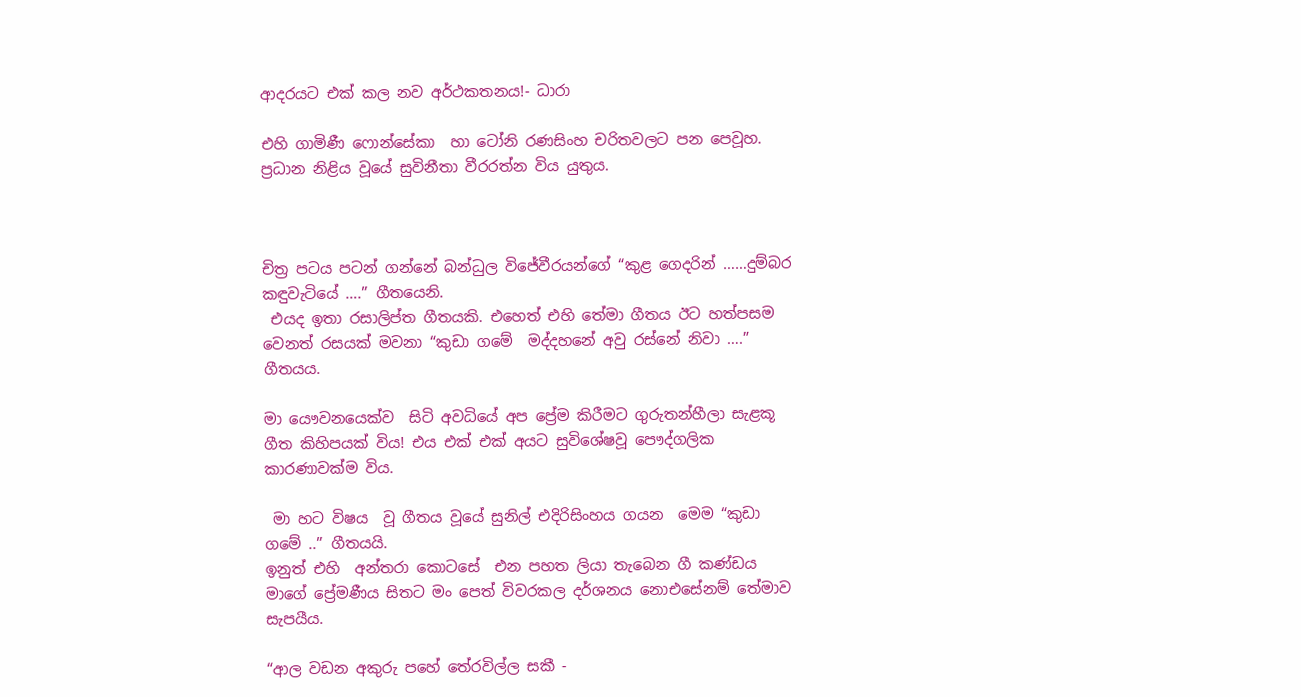ආදරයට එක් කල නව අර්ථකතනය!- ධාරා

එහි ගාමිණී ෆොන්සේකා  හා ටෝනි රණසිංහ චරිතවලට පන පෙවූහ. ප්‍රධාන නිළිය වූයේ සුවිනීතා වීරරත්න විය යුතුය.



චිත්‍ර පටය පටන් ගන්නේ බන්ධුල විජේවීරයන්ගේ “කුළ ගෙදරින් ……දුම්බර කඳුවැටියේ ….” ගීතයෙනි.
 එයද ඉතා රසාලිප්ත ගීතයකි. එහෙත් එහි තේමා ගීතය ඊට හත්පසම වෙනත් රසයක් මවනා “කුඩා ගමේ  මද්දහනේ අවු රස්නේ නිවා ….” ගීතයය.

මා යෞවනයෙක්ව  සිටි අවධියේ අප ප්‍රේම කිරීමට ගුරුතන්හීලා සැළකූ ගීත කිහිපයක් විය! එය එක් එක් අයට සුවිශේෂවූ පෞද්ගලික කාරණාවක්ම විය.

 මා හට විෂය  වූ ගීතය වූයේ සුනිල් එදිරිසිංහය ගයන  මෙම “කුඩා ගමේ ..” ගීතයයි.
ඉනුත් එහි  අන්තරා කොටසේ  එන පහත ලියා තැබෙන ගී කණ්ඩය මාගේ ප්‍රේමණීය සිතට මං පෙත් විවරකල දර්ශනය නොඑසේනම් තේමාව සැපයීය.

“ආල වඩන අකුරු පහේ තේරවිල්ල සකී -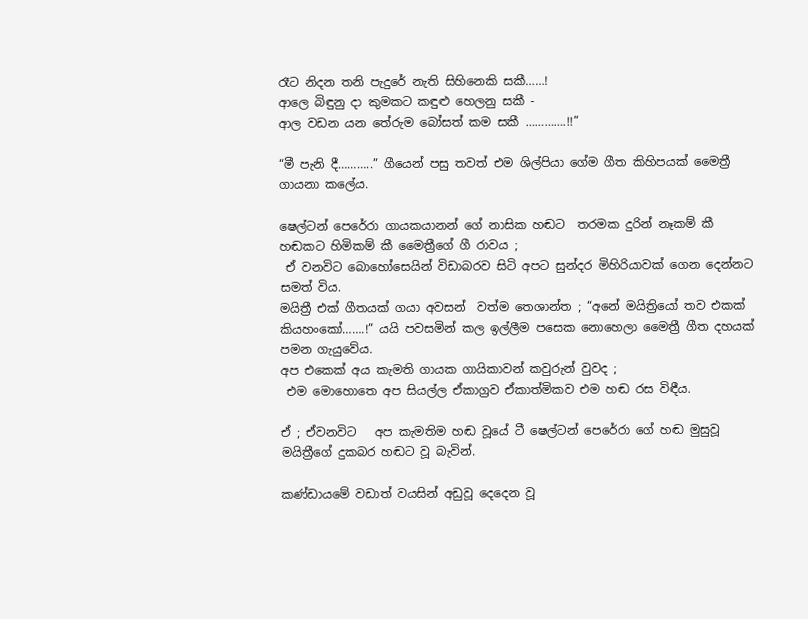රෑට නිදන තනි පැදුරේ නැති සිහිනෙකි සකී……!
ආලෙ බිඳුනු දා කුමකට කඳුළු හෙලනු සකී -
ආල වඩන යන තේරුම බෝසත් කම සකී ………….!!”

“මී පැනි දී………..” ගීයෙන් පසු තවත් එම ශිල්පියා ගේම ගීත කිහිපයක් මෛත්‍රී  ගායනා කලේය.

ෂෙල්ටන් පෙරේරා ගායකයානන් ගේ නාසික හඬට  තරමක දුරින් නෑකම් කී හඬකට හිමිකම් කී මෛත්‍රීගේ ගී රාවය ;
 ඒ වනවිට බොහෝසෙයින් විඩාබරව සිටි අපට සුන්දර මිහිරියාවක් ගෙන දෙන්නට සමත් විය.
මයිත්‍රී එක් ගීතයක් ගයා අවසන්  වත්ම තෙශාන්ත ; “අනේ මයිත්‍රියෝ තව එකක් කියහංකෝ…….!” යයි පවසමින් කල ඉල්ලීම පසෙක නොහෙලා මෛත්‍රී ගීත දහයක් පමන ගැයුවේය.
අප එකෙක් අය කැමති ගායක ගායිකාවන් කවුරුන් වුවද ;
 එම මොහොතෙ අප සියල්ල ඒකාග්‍රව ඒකාත්මිකව එම හඬ රස විඳීය.

ඒ ; ඒවනවිට   අප කැමතිම හඬ වූයේ ටී ෂෙල්ටන් පෙරේරා ගේ හඬ මුසුවූ මයිත්‍රීගේ දුකබර හඬට වූ බැවින්‍.

කණ්ඩායමේ වඩාත් වයසින් අඩුවූ දෙදෙන වූ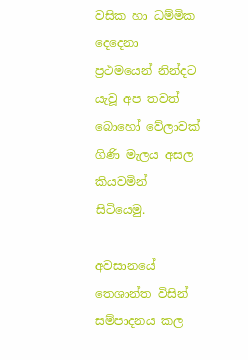වසික හා ධම්මික දෙදෙනා ප්‍රථමයෙන් නින්දට යැවූ අප තවත් බොහෝ වේලාවක් ගිණි මැලය අසල කියවමින් සිටියෙමු.

අවසානයේ තෙශාන්ත විසින් සම්පාදනය කල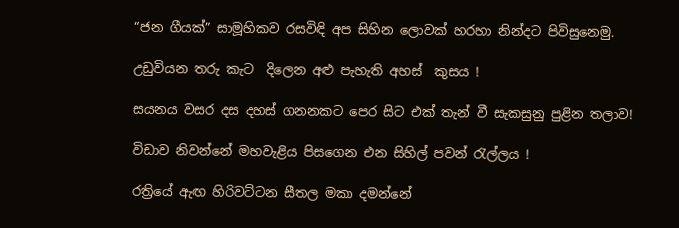“ජන ගීයක්” සාමූහිකව රසවිඳි අප සිහින ලොවක් හරහා නින්දට පිවිසුනෙමු.

උඩුවියන තරු කැට  දිලෙන අළු පැහැති අහස්  කුසය !

සයනය වසර දස දහස් ගනනකට පෙර සිට එක් තැන් වී සැකසුනු පුළින තලාව!

විඩාව නිවන්නේ මහවැළිය පිසගෙන එන සිහිල් පවන් රැල්ලය !

රත්‍රියේ ඇඟ හිරිවට්ටන සීතල මකා දමන්නේ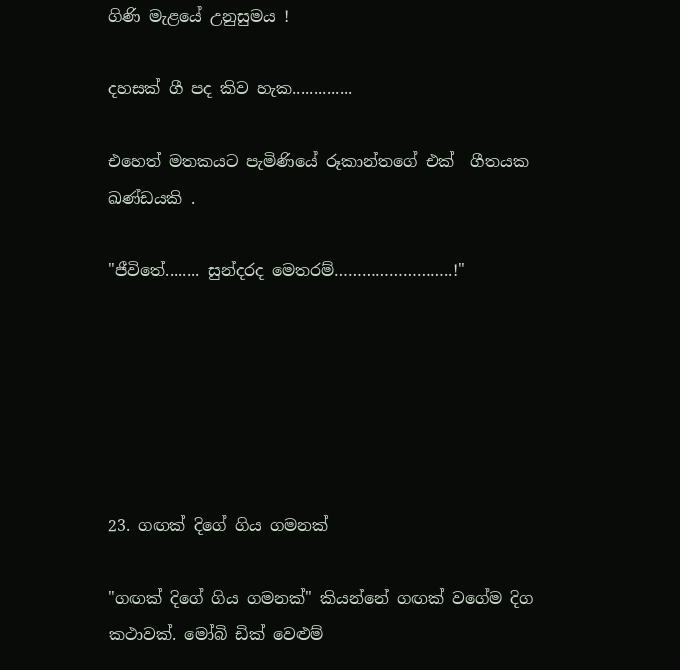ගිණි මැළයේ උනුසුමය !

දහසක් ගී පද කිව හැක..............

එහෙත් මතකයට පැමිණියේ රූකාන්තගේ එක්  ගීතයක ඛණ්ඩයකි .

"ජීවිතේ........ සුන්දරද මෙතරම්……………………..!"






23. ගඟක් දිගේ ගිය ගමනක්

"ගඟක් දිගේ ගිය ගමනක්" කියන්නේ ගඟක් වගේම දිග කථාවක්. මෝබි ඩික් වෙළුම්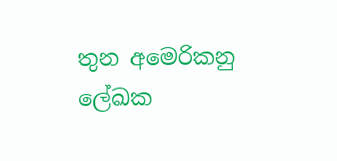තුන අමෙරිකනු ලේඛක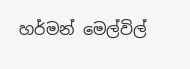හර්මන් මෙල්විල්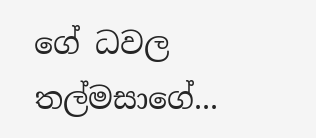ගේ ධවල තල්මසාගේ...